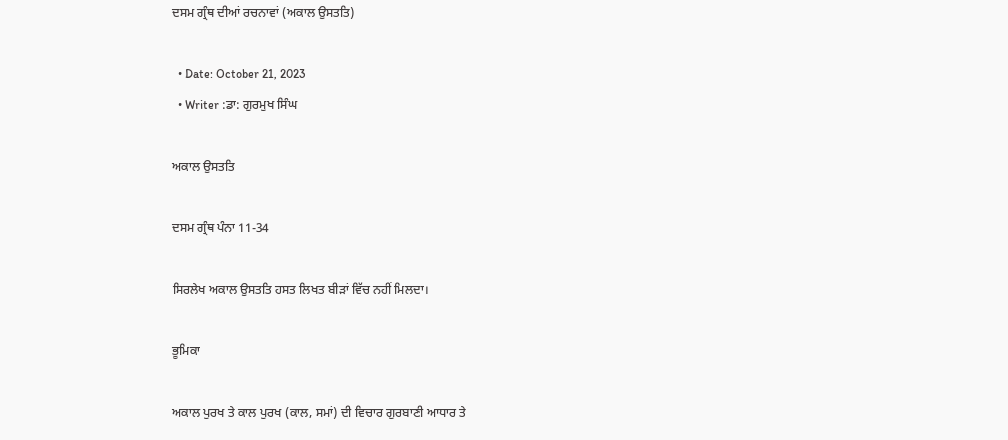ਦਸਮ ਗ੍ਰੰਥ ਦੀਆਂ ਰਚਨਾਵਾਂ (ਅਕਾਲ ਉਸਤਤਿ)

  • Date: October 21, 2023
  • Writer :ਡਾ: ਗੁਰਮੁਖ ਸਿੰਘ

ਅਕਾਲ ਉਸਤਤਿ

ਦਸਮ ਗ੍ਰੰਥ ਪੰਨਾ 11-34

ਸਿਰਲੇਖ ਅਕਾਲ ਉਸਤਤਿ ਹਸਤ ਲਿਖਤ ਬੀੜਾਂ ਵਿੱਚ ਨਹੀਂ ਮਿਲਦਾ।

ਭੂਮਿਕਾ

ਅਕਾਲ ਪੁਰਖ ਤੇ ਕਾਲ ਪੁਰਖ (ਕਾਲ, ਸਮਾਂ) ਦੀ ਵਿਚਾਰ ਗੁਰਬਾਣੀ ਆਧਾਰ ਤੇ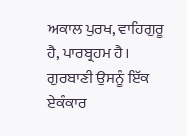ਅਕਾਲ ਪੁਰਖ, ਵਾਹਿਗੁਰੂ ਹੈ, ਪਾਰਬ੍ਰਹਮ ਹੈ। ਗੁਰਬਾਣੀ ਉਸਨੂੰ ਇੱਕ ਏਕੰਕਾਰ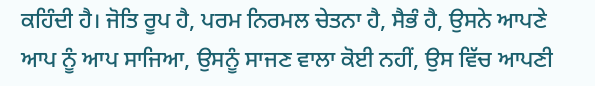ਕਹਿੰਦੀ ਹੈ। ਜੋਤਿ ਰੂਪ ਹੈ, ਪਰਮ ਨਿਰਮਲ ਚੇਤਨਾ ਹੈ, ਸੈਭੰ ਹੈ, ਉਸਨੇ ਆਪਣੇ ਆਪ ਨੂੰ ਆਪ ਸਾਜਿਆ, ਉਸਨੂੰ ਸਾਜਣ ਵਾਲਾ ਕੋਈ ਨਹੀਂ, ਉਸ ਵਿੱਚ ਆਪਣੀ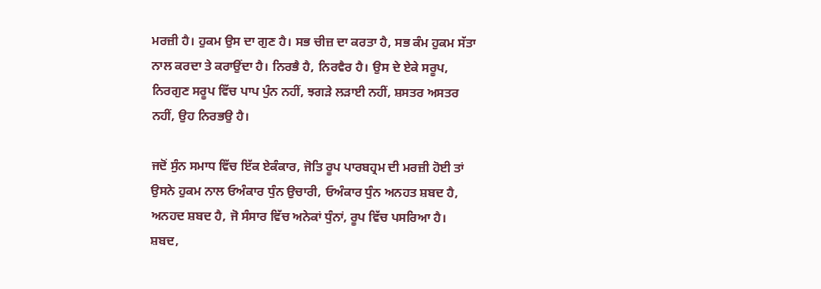ਮਰਜ਼ੀ ਹੈ। ਹੁਕਮ ਉਸ ਦਾ ਗੁਣ ਹੈ। ਸਭ ਚੀਜ਼ ਦਾ ਕਰਤਾ ਹੈ, ਸਭ ਕੰਮ ਹੁਕਮ ਸੱਤਾ ਨਾਲ ਕਰਦਾ ਤੇ ਕਰਾਉਂਦਾ ਹੈ। ਨਿਰਭੈ ਹੈ, ਨਿਰਵੈਰ ਹੈ। ਉਸ ਦੇ ਏਕੇ ਸਰੂਪ, ਨਿਰਗੁਣ ਸਰੂਪ ਵਿੱਚ ਪਾਪ ਪੁੰਨ ਨਹੀਂ, ਝਗੜੇ ਲੜਾਈ ਨਹੀਂ, ਸ਼ਸਤਰ ਅਸਤਰ ਨਹੀਂ, ਉਹ ਨਿਰਭਉ ਹੈ।

ਜਦੋਂ ਸੁੰਨ ਸਮਾਧ ਵਿੱਚ ਇੱਕ ਏਕੰਕਾਰ, ਜੋਤਿ ਰੂਪ ਪਾਰਬਹ੍ਰਮ ਦੀ ਮਰਜ਼ੀ ਹੋਈ ਤਾਂ ਉਸਨੇ ਹੁਕਮ ਨਾਲ ਓਅੰਕਾਰ ਧੁੰਨ ਉਚਾਰੀ, ਓਅੰਕਾਰ ਧੁੰਨ ਅਨਹਤ ਸ਼ਬਦ ਹੈ, ਅਨਹਦ ਸ਼ਬਦ ਹੈ, ਜੋ ਸੰਸਾਰ ਵਿੱਚ ਅਨੇਕਾਂ ਧੁੰਨਾਂ, ਰੂਪ ਵਿੱਚ ਪਸਰਿਆ ਹੈ। ਸ਼ਬਦ,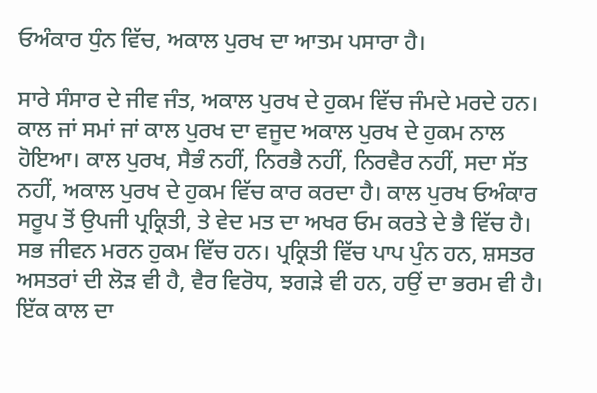ਓਅੰਕਾਰ ਧੁੰਨ ਵਿੱਚ, ਅਕਾਲ ਪੁਰਖ ਦਾ ਆਤਮ ਪਸਾਰਾ ਹੈ।

ਸਾਰੇ ਸੰਸਾਰ ਦੇ ਜੀਵ ਜੰਤ, ਅਕਾਲ ਪੁਰਖ ਦੇ ਹੁਕਮ ਵਿੱਚ ਜੰਮਦੇ ਮਰਦੇ ਹਨ। ਕਾਲ ਜਾਂ ਸਮਾਂ ਜਾਂ ਕਾਲ ਪੁਰਖ ਦਾ ਵਜੂਦ ਅਕਾਲ ਪੁਰਖ ਦੇ ਹੁਕਮ ਨਾਲ ਹੋਇਆ। ਕਾਲ ਪੁਰਖ, ਸੈਭੰ ਨਹੀਂ, ਨਿਰਭੈ ਨਹੀਂ, ਨਿਰਵੈਰ ਨਹੀਂ, ਸਦਾ ਸੱਤ ਨਹੀਂ, ਅਕਾਲ ਪੁਰਖ ਦੇ ਹੁਕਮ ਵਿੱਚ ਕਾਰ ਕਰਦਾ ਹੈ। ਕਾਲ ਪੁਰਖ ਓਅੰਕਾਰ ਸਰੂਪ ਤੋਂ ਉਪਜੀ ਪ੍ਰਕ੍ਰਿਤੀ, ਤੇ ਵੇਦ ਮਤ ਦਾ ਅਖਰ ਓਮ ਕਰਤੇ ਦੇ ਭੈ ਵਿੱਚ ਹੈ। ਸਭ ਜੀਵਨ ਮਰਨ ਹੁਕਮ ਵਿੱਚ ਹਨ। ਪ੍ਰਕ੍ਰਿਤੀ ਵਿੱਚ ਪਾਪ ਪੁੰਨ ਹਨ, ਸ਼ਸਤਰ ਅਸਤਰਾਂ ਦੀ ਲੋੜ ਵੀ ਹੈ, ਵੈਰ ਵਿਰੋਧ, ਝਗੜੇ ਵੀ ਹਨ, ਹਉਂ ਦਾ ਭਰਮ ਵੀ ਹੈ। ਇੱਕ ਕਾਲ ਦਾ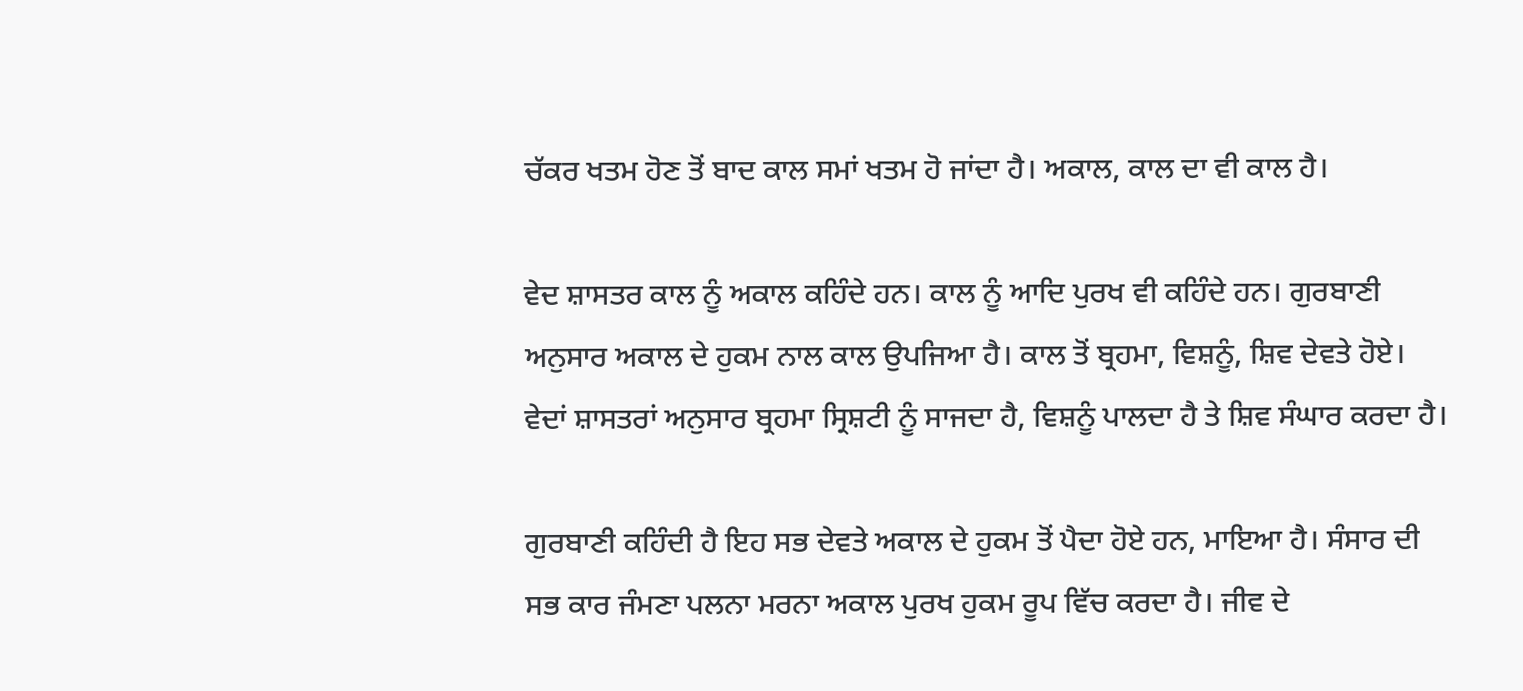ਚੱਕਰ ਖਤਮ ਹੋਣ ਤੋਂ ਬਾਦ ਕਾਲ ਸਮਾਂ ਖਤਮ ਹੋ ਜਾਂਦਾ ਹੈ। ਅਕਾਲ, ਕਾਲ ਦਾ ਵੀ ਕਾਲ ਹੈ।

ਵੇਦ ਸ਼ਾਸਤਰ ਕਾਲ ਨੂੰ ਅਕਾਲ ਕਹਿੰਦੇ ਹਨ। ਕਾਲ ਨੂੰ ਆਦਿ ਪੁਰਖ ਵੀ ਕਹਿੰਦੇ ਹਨ। ਗੁਰਬਾਣੀ ਅਨੁਸਾਰ ਅਕਾਲ ਦੇ ਹੁਕਮ ਨਾਲ ਕਾਲ ਉਪਜਿਆ ਹੈ। ਕਾਲ ਤੋਂ ਬ੍ਰਹਮਾ, ਵਿਸ਼ਨੂੰ, ਸ਼ਿਵ ਦੇਵਤੇ ਹੋਏ। ਵੇਦਾਂ ਸ਼ਾਸਤਰਾਂ ਅਨੁਸਾਰ ਬ੍ਰਹਮਾ ਸ੍ਰਿਸ਼ਟੀ ਨੂੰ ਸਾਜਦਾ ਹੈ, ਵਿਸ਼ਨੂੰ ਪਾਲਦਾ ਹੈ ਤੇ ਸ਼ਿਵ ਸੰਘਾਰ ਕਰਦਾ ਹੈ।

ਗੁਰਬਾਣੀ ਕਹਿੰਦੀ ਹੈ ਇਹ ਸਭ ਦੇਵਤੇ ਅਕਾਲ ਦੇ ਹੁਕਮ ਤੋਂ ਪੈਦਾ ਹੋਏ ਹਨ, ਮਾਇਆ ਹੈ। ਸੰਸਾਰ ਦੀ ਸਭ ਕਾਰ ਜੰਮਣਾ ਪਲਨਾ ਮਰਨਾ ਅਕਾਲ ਪੁਰਖ ਹੁਕਮ ਰੂਪ ਵਿੱਚ ਕਰਦਾ ਹੈ। ਜੀਵ ਦੇ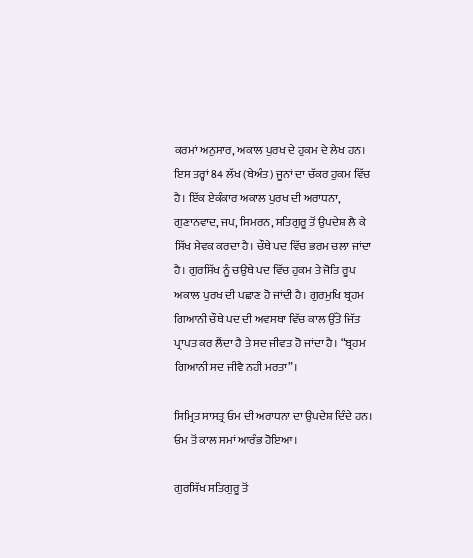ਕਰਮਾਂ ਅਨੁਸਾਰ, ਅਕਾਲ ਪੁਰਖ ਦੇ ਹੁਕਮ ਦੇ ਲੇਖ ਹਨ। ਇਸ ਤਰ੍ਹਾਂ 84 ਲੱਖ (ਬੇਅੰਤ) ਜੂਨਾਂ ਦਾ ਚੱਕਰ ਹੁਕਮ ਵਿੱਚ ਹੈ। ਇੱਕ ਏਕੰਕਾਰ ਅਕਾਲ ਪੁਰਖ ਦੀ ਅਰਾਧਨਾ, ਗੁਣਾਨਵਾਦ, ਜਪ, ਸਿਮਰਨ, ਸਤਿਗੁਰੂ ਤੋਂ ਉਪਦੇਸ਼ ਲੈ ਕੇ ਸਿੱਖ ਸੇਵਕ ਕਰਦਾ ਹੈ। ਚੌਥੇ ਪਦ ਵਿੱਚ ਭਰਮ ਚਲਾ ਜਾਂਦਾ ਹੈ। ਗੁਰਸਿੱਖ ਨੂੰ ਚਉਥੇ ਪਦ ਵਿੱਚ ਹੁਕਮ ਤੇ ਜੋਤਿ ਰੂਪ ਅਕਾਲ ਪੁਰਖ ਦੀ ਪਛਾਣ ਹੋ ਜਾਂਦੀ ਹੈ। ਗੁਰਮੁਖਿ ਬ੍ਰਹਮ ਗਿਆਨੀ ਚੌਥੇ ਪਦ ਦੀ ਅਵਸਥਾ ਵਿੱਚ ਕਾਲ ਉੱਤੇ ਜਿੱਤ ਪ੍ਰਾਪਤ ਕਰ ਲੈਂਦਾ ਹੈ ਤੇ ਸਦ ਜੀਵਤ ਹੋ ਜਾਂਦਾ ਹੈ। “ਬ੍ਰਹਮ ਗਿਆਨੀ ਸਦ ਜੀਵੈ ਨਹੀ ਮਰਤਾ”।

ਸਿਮ੍ਰਿਤ ਸਾਸਤ੍ਰ ਓਮ ਦੀ ਅਰਾਧਨਾ ਦਾ ਉਪਦੇਸ਼ ਦਿੰਦੇ ਹਨ। ਓਮ ਤੋਂ ਕਾਲ ਸਮਾਂ ਆਰੰਭ ਹੋਇਆ।

ਗੁਰਸਿੱਖ ਸਤਿਗੁਰੂ ਤੋਂ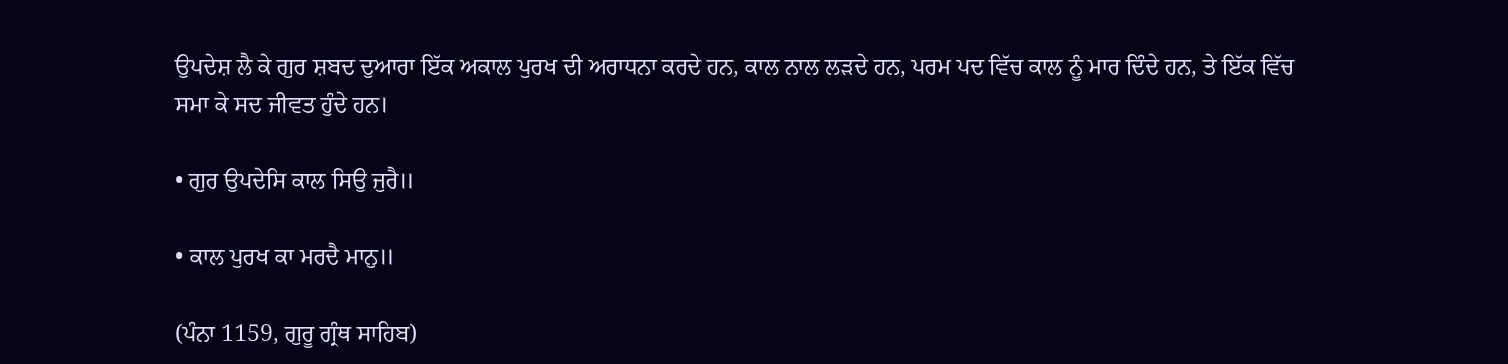ਉਪਦੇਸ਼ ਲੈ ਕੇ ਗੁਰ ਸ਼ਬਦ ਦੁਆਰਾ ਇੱਕ ਅਕਾਲ ਪੁਰਖ ਦੀ ਅਰਾਧਨਾ ਕਰਦੇ ਹਨ, ਕਾਲ ਨਾਲ ਲੜਦੇ ਹਨ, ਪਰਮ ਪਦ ਵਿੱਚ ਕਾਲ ਨੂੰ ਮਾਰ ਦਿੰਦੇ ਹਨ, ਤੇ ਇੱਕ ਵਿੱਚ ਸਮਾ ਕੇ ਸਦ ਜੀਵਤ ਹੁੰਦੇ ਹਨ।

• ਗੁਰ ਉਪਦੇਸਿ ਕਾਲ ਸਿਉ ਜੁਰੈ॥

• ਕਾਲ ਪੁਰਖ ਕਾ ਮਰਦੈ ਮਾਨੁ॥

(ਪੰਨਾ 1159, ਗੁਰੂ ਗ੍ਰੰਥ ਸਾਹਿਬ)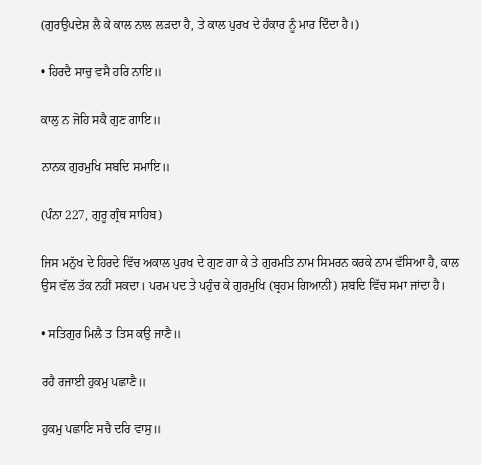(ਗੁਰਉਪਦੇਸ਼ ਲੈ ਕੇ ਕਾਲ ਨਾਲ ਲੜਦਾ ਹੈ, ਤੇ ਕਾਲ ਪੁਰਖ ਦੇ ਹੰਕਾਰ ਨੂੰ ਮਾਰ ਦਿੰਦਾ ਹੈ।)

• ਹਿਰਦੈ ਸਾਚੁ ਵਸੈ ਹਰਿ ਨਾਇ॥

ਕਾਲੁ ਨ ਜੋਹਿ ਸਕੈ ਗੁਣ ਗਾਇ॥

ਨਾਨਕ ਗੁਰਮੁਖਿ ਸਬਦਿ ਸਮਾਇ॥

(ਪੰਨਾ 227, ਗੁਰੂ ਗ੍ਰੰਥ ਸਾਹਿਬ)

ਜਿਸ ਮਨੁੱਖ ਦੇ ਹਿਰਦੇ ਵਿੱਚ ਅਕਾਲ ਪੁਰਖ ਦੇ ਗੁਣ ਗਾ ਕੇ ਤੇ ਗੁਰਮਤਿ ਨਾਮ ਸਿਮਰਨ ਕਰਕੇ ਨਾਮ ਵੱਸਿਆ ਹੈ, ਕਾਲ ਉਸ ਵੱਲ ਤੱਕ ਨਹੀਂ ਸਕਦਾ। ਪਰਮ ਪਦ ਤੇ ਪਹੁੰਚ ਕੇ ਗੁਰਮੁਖਿ (ਬ੍ਰਹਮ ਗਿਆਨੀ) ਸ਼ਬਦਿ ਵਿੱਚ ਸਮਾ ਜਾਂਦਾ ਹੈ।

• ਸਤਿਗੁਰ ਮਿਲੈ ਤ ਤਿਸ ਕਉ ਜਾਣੈ॥

ਰਹੈ ਰਜਾਈ ਹੁਕਮੁ ਪਛਾਣੈ॥

ਹੁਕਮੁ ਪਛਾਣਿ ਸਚੈ ਦਰਿ ਵਾਸੁ॥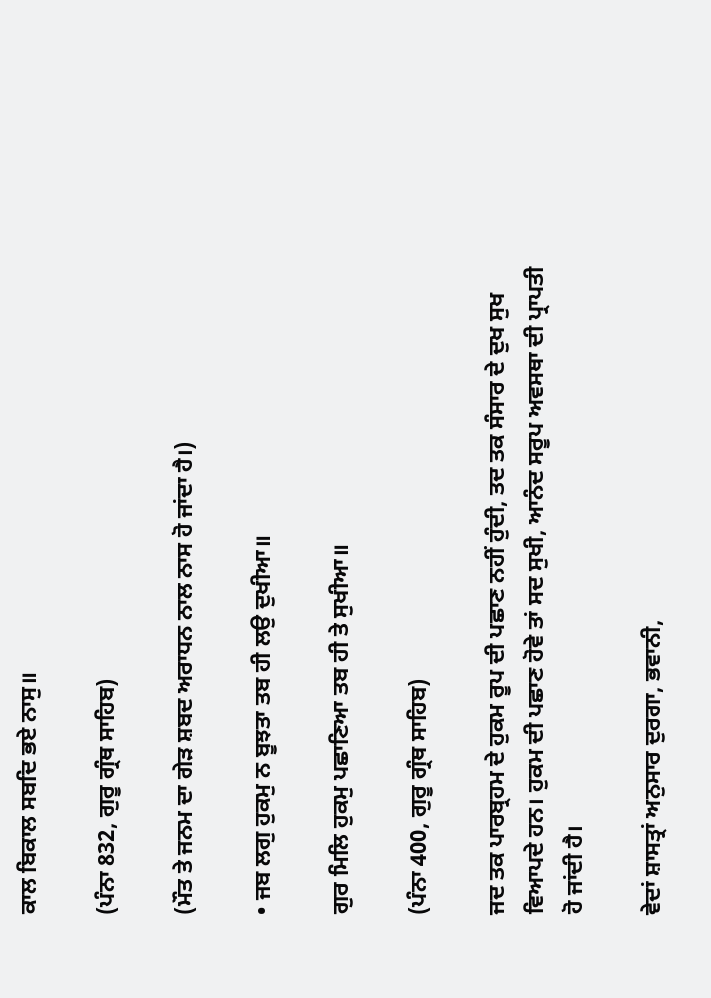ਕਾਲ ਬਿਕਾਲ ਸਬਦਿ ਭਏ ਨਾਸੁ॥

(ਪੰਨਾ 832, ਗੁਰੂ ਗ੍ਰੰਥ ਸਾਹਿਬ)

(ਮੌਤ ਤੇ ਜਨਮ ਦਾ ਗੇੜ ਸ਼ਬਦ ਅਰਾਧਨ ਨਾਲ ਨਾਸ ਹੋ ਜਾਂਦਾ ਹੈ।)

• ਜਬ ਲਗੁ ਹੁਕਮੁ ਨ ਬੂਝਤਾ ਤਬ ਹੀ ਲਉ ਦੁਖੀਆ॥

ਗੁਰ ਮਿਲਿ ਹੁਕਮੁ ਪਛਾਣਿਆ ਤਬ ਹੀ ਤੇ ਸੁਖੀਆ॥

(ਪੰਨਾ 400, ਗੁਰੂ ਗ੍ਰੰਥ ਸਾਹਿਬ)

ਜਦ ਤਕ ਪਾਰਬ੍ਰਹਮ ਦੇ ਹੁਕਮ ਰੂਪ ਦੀ ਪਛਾਣ ਨਹੀਂ ਹੁੰਦੀ, ਤਦ ਤਕ ਸੰਸਾਰ ਦੇ ਦੁਖ ਸੁਖ ਵਿਆਪਦੇ ਹਨ। ਹੁਕਮ ਦੀ ਪਛਾਣ ਹੋਵੇ ਤਾਂ ਸਦ ਸੁਖੀ, ਆਨੰਦ ਸਰੂਪ ਅਵਸਥਾ ਦੀ ਪ੍ਰਾਪਤੀ ਹੋ ਜਾਂਦੀ ਹੈ।

ਵੇਦਾਂ ਸ਼ਾਸਤ੍ਰਾਂ ਅਨੁਸਾਰ ਦੁਰਗਾ, ਭਵਾਨੀ,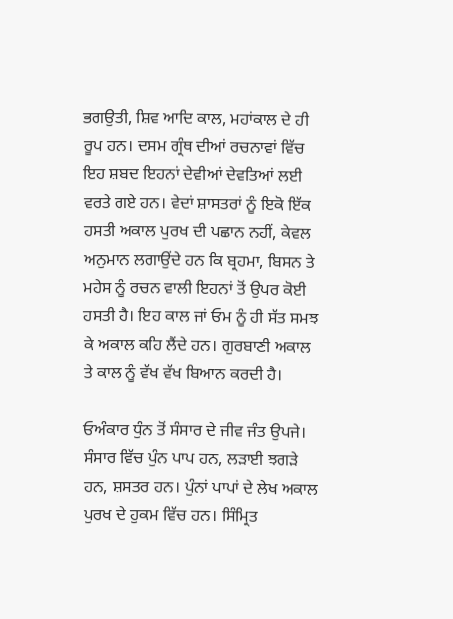ਭਗਉਤੀ, ਸ਼ਿਵ ਆਦਿ ਕਾਲ, ਮਹਾਂਕਾਲ ਦੇ ਹੀ ਰੂਪ ਹਨ। ਦਸਮ ਗ੍ਰੰਥ ਦੀਆਂ ਰਚਨਾਵਾਂ ਵਿੱਚ ਇਹ ਸ਼ਬਦ ਇਹਨਾਂ ਦੇਵੀਆਂ ਦੇਵਤਿਆਂ ਲਈ ਵਰਤੇ ਗਏ ਹਨ। ਵੇਦਾਂ ਸ਼ਾਸਤਰਾਂ ਨੂੰ ਇਕੋ ਇੱਕ ਹਸਤੀ ਅਕਾਲ ਪੁਰਖ ਦੀ ਪਛਾਨ ਨਹੀਂ, ਕੇਵਲ ਅਨੁਮਾਨ ਲਗਾਉਂਦੇ ਹਨ ਕਿ ਬ੍ਰਹਮਾ, ਬਿਸਨ ਤੇ ਮਹੇਸ ਨੂੰ ਰਚਨ ਵਾਲੀ ਇਹਨਾਂ ਤੋਂ ਉਪਰ ਕੋਈ ਹਸਤੀ ਹੈ। ਇਹ ਕਾਲ ਜਾਂ ਓਮ ਨੂੰ ਹੀ ਸੱਤ ਸਮਝ ਕੇ ਅਕਾਲ ਕਹਿ ਲੈਂਦੇ ਹਨ। ਗੁਰਬਾਣੀ ਅਕਾਲ ਤੇ ਕਾਲ ਨੂੰ ਵੱਖ ਵੱਖ ਬਿਆਨ ਕਰਦੀ ਹੈ।

ਓਅੰਕਾਰ ਧੁੰਨ ਤੋਂ ਸੰਸਾਰ ਦੇ ਜੀਵ ਜੰਤ ਉਪਜੇ। ਸੰਸਾਰ ਵਿੱਚ ਪੁੰਨ ਪਾਪ ਹਨ, ਲੜਾਈ ਝਗੜੇ ਹਨ, ਸ਼ਸਤਰ ਹਨ। ਪੁੰਨਾਂ ਪਾਪਾਂ ਦੇ ਲੇਖ ਅਕਾਲ ਪੁਰਖ ਦੇ ਹੁਕਮ ਵਿੱਚ ਹਨ। ਸਿੰਮ੍ਰਿਤ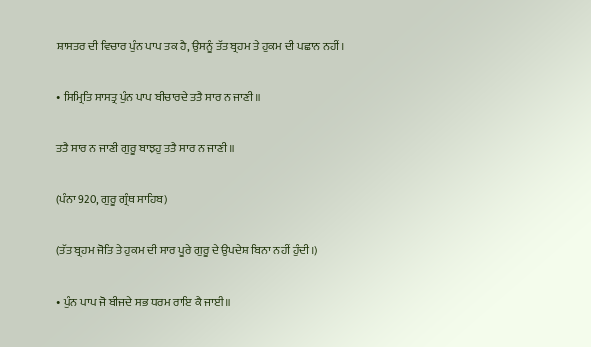ਸ਼ਾਸਤਰ ਦੀ ਵਿਚਾਰ ਪੁੰਨ ਪਾਪ ਤਕ ਹੈ, ਉਸਨੂੰ ਤੱਤ ਬ੍ਰਹਮ ਤੇ ਹੁਕਮ ਦੀ ਪਛਾਨ ਨਹੀਂ।

• ਸਿਮ੍ਰਿਤਿ ਸਾਸਤ੍ਰ ਪੁੰਨ ਪਾਪ ਬੀਚਾਰਦੇ ਤਤੈ ਸਾਰ ਨ ਜਾਣੀ॥

ਤਤੈ ਸਾਰ ਨ ਜਾਣੀ ਗੁਰੂ ਬਾਝਹੁ ਤਤੈ ਸਾਰ ਨ ਜਾਣੀ॥

(ਪੰਨਾ 920, ਗੁਰੂ ਗ੍ਰੰਥ ਸਾਹਿਬ)

(ਤੱਤ ਬ੍ਰਹਮ ਜੋਤਿ ਤੇ ਹੁਕਮ ਦੀ ਸਾਰ ਪੂਰੇ ਗੁਰੂ ਦੇ ਉਪਦੇਸ਼ ਬਿਨਾ ਨਹੀਂ ਹੁੰਦੀ।)

• ਪੁੰਨ ਪਾਪ ਜੋ ਬੀਜਦੇ ਸਭ ਧਰਮ ਰਾਇ ਕੈ ਜਾਈ॥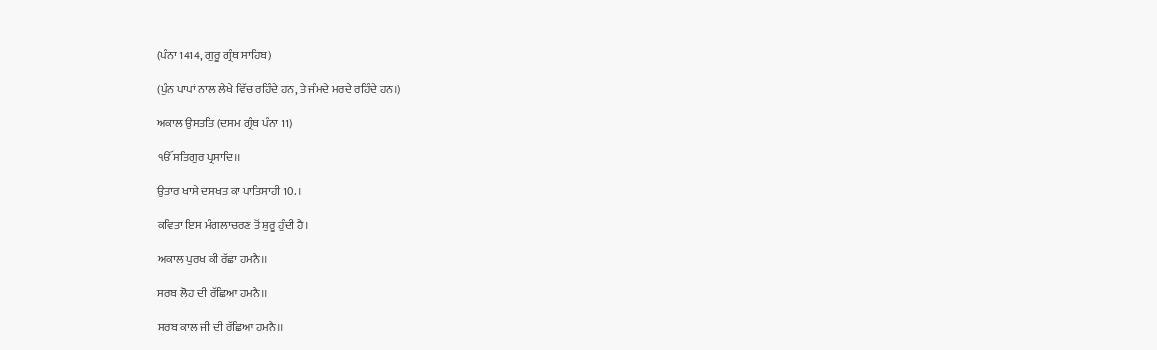(ਪੰਨਾ 1414, ਗੁਰੂ ਗ੍ਰੰਥ ਸਾਹਿਬ)

(ਪੁੰਨ ਪਾਪਾਂ ਨਾਲ ਲੇਖੇ ਵਿੱਚ ਰਹਿੰਦੇ ਹਨ, ਤੇ ਜੰਮਦੇ ਮਰਦੇ ਰਹਿੰਦੇ ਹਨ।)

ਅਕਾਲ ਉਸਤਤਿ (ਦਸਮ ਗ੍ਰੰਥ ਪੰਨਾ 11)

ੴ ਸਤਿਗੁਰ ਪ੍ਰਸਾਦਿ।।

ਉਤਾਰ ਖਾਸੇ ਦਸਖਤ ਕਾ ਪਾਤਿਸਾਹੀ 10. ।

ਕਵਿਤਾ ਇਸ ਮੰਗਲਾਚਰਣ ਤੋਂ ਸ਼ੁਰੂ ਹੁੰਦੀ ਹੈ।

ਅਕਾਲ ਪੁਰਖ ਕੀ ਰੱਛਾ ਹਮਨੈ।।

ਸਰਬ ਲੋਹ ਦੀ ਰੱਛਿਆ ਹਮਨੈ।।

ਸਰਬ ਕਾਲ ਜੀ ਦੀ ਰੱਛਿਆ ਹਮਨੈ।।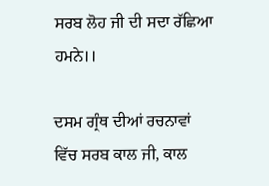ਸਰਬ ਲੋਹ ਜੀ ਦੀ ਸਦਾ ਰੱਛਿਆ ਹਮਨੇ।।

ਦਸਮ ਗ੍ਰੰਥ ਦੀਆਂ ਰਚਨਾਵਾਂ ਵਿੱਚ ਸਰਬ ਕਾਲ ਜੀ, ਕਾਲ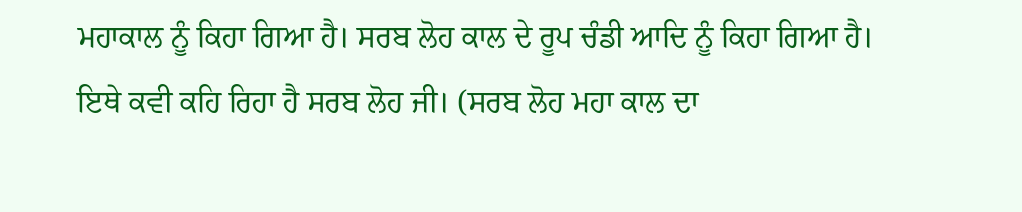ਮਹਾਕਾਲ ਨੂੰ ਕਿਹਾ ਗਿਆ ਹੈ। ਸਰਬ ਲੋਹ ਕਾਲ ਦੇ ਰੂਪ ਚੰਡੀ ਆਦਿ ਨੂੰ ਕਿਹਾ ਗਿਆ ਹੈ। ਇਥੇ ਕਵੀ ਕਹਿ ਰਿਹਾ ਹੈ ਸਰਬ ਲੋਹ ਜੀ। (ਸਰਬ ਲੋਹ ਮਹਾ ਕਾਲ ਦਾ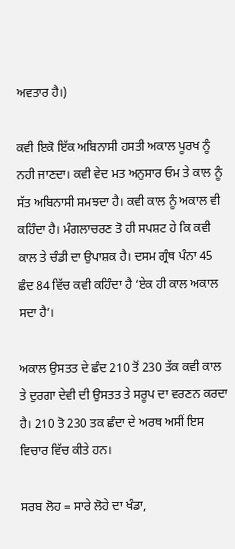ਅਵਤਾਰ ਹੈ।)

ਕਵੀ ਇਕੋ ਇੱਕ ਅਬਿਨਾਸੀ ਹਸਤੀ ਅਕਾਲ ਪੂਰਖ ਨੂੰ ਨਹੀ ਜਾਣਦਾ। ਕਵੀ ਵੇਦ ਮਤ ਅਨੁਸਾਰ ਓਮ ਤੇ ਕਾਲ ਨੂੰ ਸੱਤ ਅਬਿਨਾਸੀ ਸਮਝਦਾ ਹੈ। ਕਵੀ ਕਾਲ ਨੂੰ ਅਕਾਲ ਵੀ ਕਹਿੰਦਾ ਹੈ। ਮੰਗਲਾਚਰਣ ਤੋ ਹੀ ਸਪਸ਼ਟ ਹੇ ਕਿ ਕਵੀ ਕਾਲ ਤੇ ਚੰਡੀ ਦਾ ਉਪਾਸ਼ਕ ਹੈ। ਦਸਮ ਗ੍ਰੰਥ ਪੰਨਾ 45 ਛੰਦ 84 ਵਿੱਚ ਕਵੀ ਕਹਿੰਦਾ ਹੈ ‘ਏਕ ਹੀ ਕਾਲ ਅਕਾਲ ਸਦਾ ਹੈ’।

ਅਕਾਲ ਉਸਤਤ ਦੇ ਛੰਦ 210 ਤੋਂ 230 ਤੱਕ ਕਵੀ ਕਾਲ ਤੇ ਦੁਰਗਾ ਦੇਵੀ ਦੀ ਉਸਤਤ ਤੇ ਸਰੂਪ ਦਾ ਵਰਣਨ ਕਰਦਾ ਹੈ। 210 ਤੋ 230 ਤਕ ਛੰਦਾ ਦੇ ਅਰਥ ਅਸੀਂ ਇਸ ਵਿਚਾਰ ਵਿੱਚ ਕੀਤੇ ਹਨ।

ਸਰਬ ਲੋਹ = ਸਾਰੇ ਲੋਹੇ ਦਾ ਖੰਡਾ,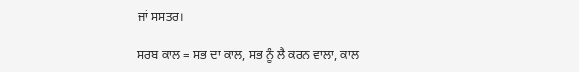ਜਾਂ ਸਸਤਰ।

ਸਰਬ ਕਾਲ = ਸਭ ਦਾ ਕਾਲ, ਸਭ ਨੂੰ ਲੈ ਕਰਨ ਵਾਲਾ, ਕਾਲ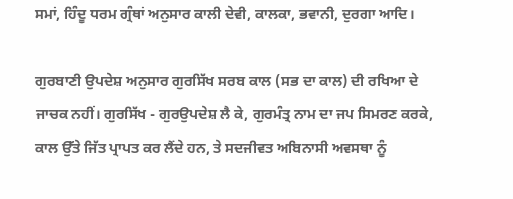ਸਮਾਂ, ਹਿੰਦੂ ਧਰਮ ਗ੍ਰੰਥਾਂ ਅਨੁਸਾਰ ਕਾਲੀ ਦੇਵੀ, ਕਾਲਕਾ, ਭਵਾਨੀ, ਦੁਰਗਾ ਆਦਿ।

ਗੁਰਬਾਣੀ ਉਪਦੇਸ਼ ਅਨੁਸਾਰ ਗੁਰਸਿੱਖ ਸਰਬ ਕਾਲ (ਸਭ ਦਾ ਕਾਲ) ਦੀ ਰਖਿਆ ਦੇ ਜਾਚਕ ਨਹੀਂ। ਗੁਰਸਿੱਖ - ਗੁਰਉਪਦੇਸ਼ ਲੈ ਕੇ, ਗੁਰਮੰਤ੍ਰ ਨਾਮ ਦਾ ਜਪ ਸਿਮਰਣ ਕਰਕੇ, ਕਾਲ ਉੱਤੇ ਜਿੱਤ ਪ੍ਰਾਪਤ ਕਰ ਲੈਂਦੇ ਹਨ, ਤੇ ਸਦਜੀਵਤ ਅਬਿਨਾਸੀ ਅਵਸਥਾ ਨੂੰ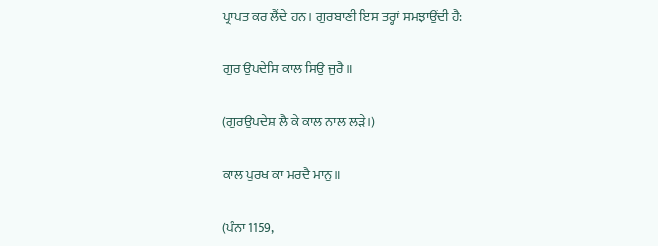ਪ੍ਰਾਪਤ ਕਰ ਲੈਂਦੇ ਹਨ। ਗੁਰਬਾਣੀ ਇਸ ਤਰ੍ਹਾਂ ਸਮਝਾਉਂਦੀ ਹੈ:

ਗੁਰ ਉਪਦੇਸਿ ਕਾਲ ਸਿਉ ਜੁਰੈ॥

(ਗੁਰਉਪਦੇਸ਼ ਲੈ ਕੇ ਕਾਲ ਨਾਲ ਲੜੇ।)

ਕਾਲ ਪੁਰਖ ਕਾ ਮਰਦੈ ਮਾਨੁ॥

(ਪੰਨਾ 1159,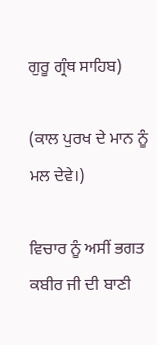ਗੁਰੂ ਗ੍ਰੰਥ ਸਾਹਿਬ)

(ਕਾਲ ਪੁਰਖ ਦੇ ਮਾਨ ਨੂੰ ਮਲ ਦੇਵੇ।)

ਵਿਚਾਰ ਨੂੰ ਅਸੀਂ ਭਗਤ ਕਬੀਰ ਜੀ ਦੀ ਬਾਣੀ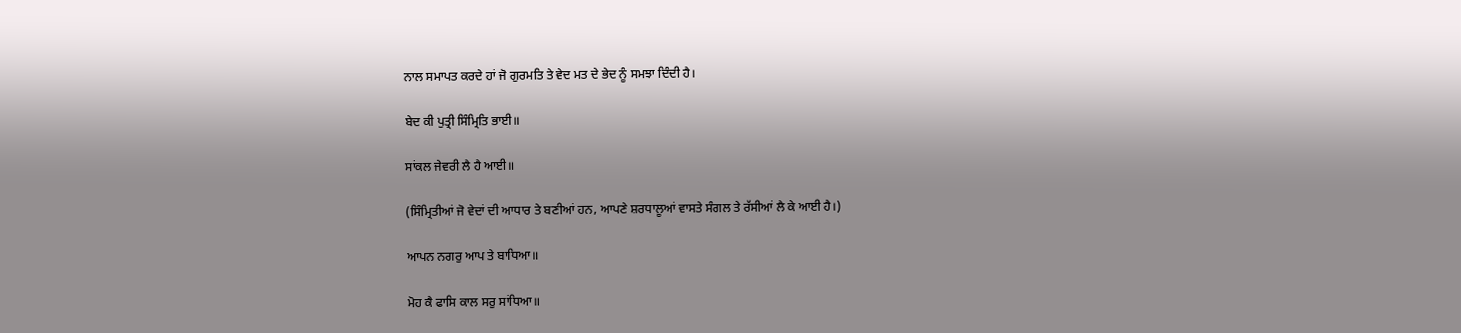ਨਾਲ ਸਮਾਪਤ ਕਰਦੇ ਹਾਂ ਜੋ ਗੁਰਮਤਿ ਤੇ ਵੇਦ ਮਤ ਦੇ ਭੇਦ ਨੂੰ ਸਮਝਾ ਦਿੰਦੀ ਹੈ।

ਬੇਦ ਕੀ ਪੁਤ੍ਰੀ ਸਿੰਮ੍ਰਿਤਿ ਭਾਈ॥

ਸਾਂਕਲ ਜੇਵਰੀ ਲੈ ਹੈ ਆਈ॥

(ਸਿੰਮ੍ਰਿਤੀਆਂ ਜੋ ਵੇਦਾਂ ਦੀ ਆਧਾਰ ਤੇ ਬਣੀਆਂ ਹਨ, ਆਪਣੇ ਸ਼ਰਧਾਲੂਆਂ ਵਾਸਤੇ ਸੰਗਲ ਤੇ ਰੱਸੀਆਂ ਲੈ ਕੇ ਆਈ ਹੈ।)

ਆਪਨ ਨਗਰੁ ਆਪ ਤੇ ਬਾਧਿਆ॥

ਮੋਹ ਕੈ ਫਾਸਿ ਕਾਲ ਸਰੁ ਸਾਂਧਿਆ॥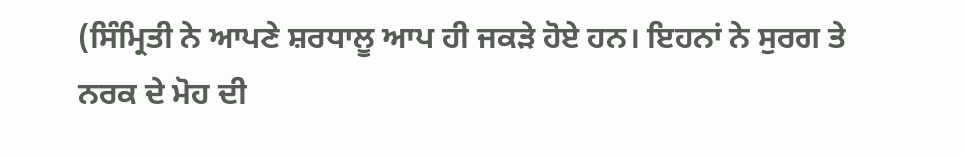(ਸਿੰਮ੍ਰਿਤੀ ਨੇ ਆਪਣੇ ਸ਼ਰਧਾਲੂ ਆਪ ਹੀ ਜਕੜੇ ਹੋਏ ਹਨ। ਇਹਨਾਂ ਨੇ ਸੁਰਗ ਤੇ ਨਰਕ ਦੇ ਮੋਹ ਦੀ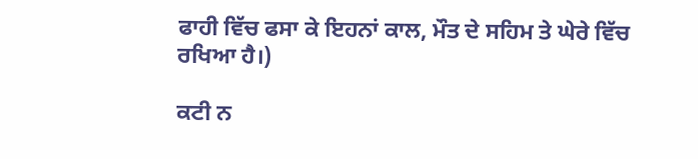ਫਾਹੀ ਵਿੱਚ ਫਸਾ ਕੇ ਇਹਨਾਂ ਕਾਲ, ਮੌਤ ਦੇ ਸਹਿਮ ਤੇ ਘੇਰੇ ਵਿੱਚ ਰਖਿਆ ਹੈ।)

ਕਟੀ ਨ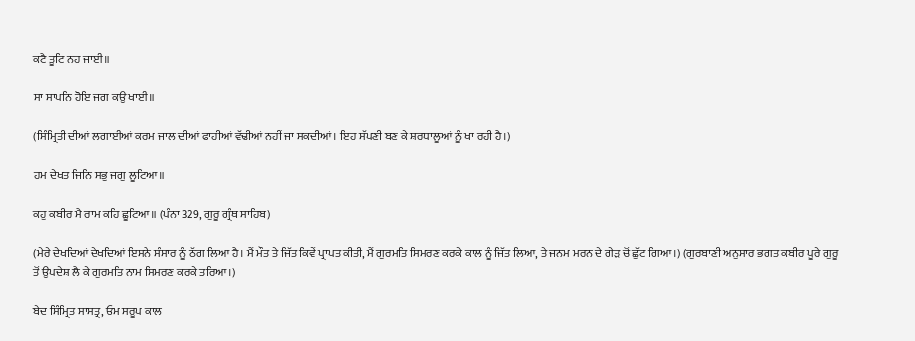ਕਟੈ ਤੂਟਿ ਨਹ ਜਾਈ॥

ਸਾ ਸਾਪਨਿ ਹੋਇ ਜਗ ਕਉ ਖਾਈ॥

(ਸਿੰਮ੍ਰਿਤੀ ਦੀਆਂ ਲਗਾਈਆਂ ਕਰਮ ਜਾਲ ਦੀਆਂ ਫਾਹੀਆਂ ਵੱਢੀਆਂ ਨਹੀਂ ਜਾ ਸਕਦੀਆਂ। ਇਹ ਸੱਪਣੀ ਬਣ ਕੇ ਸ਼ਰਧਾਲੂਆਂ ਨੂੰ ਖਾ ਰਹੀ ਹੈ।)

ਹਮ ਦੇਖਤ ਜਿਨਿ ਸਭੁ ਜਗੁ ਲੂਟਿਆ॥

ਕਹੁ ਕਬੀਰ ਮੈ ਰਾਮ ਕਹਿ ਛੂਟਿਆ॥ (ਪੰਨਾ 329, ਗੁਰੂ ਗ੍ਰੰਥ ਸਾਹਿਬ)

(ਮੇਰੇ ਦੇਖਦਿਆਂ ਦੇਖਦਿਆਂ ਇਸਨੇ ਸੰਸਾਰ ਨੂੰ ਠੱਗ ਲਿਆ ਹੈ। ਮੈਂ ਮੌਤ ਤੇ ਜਿੱਤ ਕਿਵੇਂ ਪ੍ਰਾਪਤ ਕੀਤੀ, ਮੈਂ ਗੁਰਮਤਿ ਸਿਮਰਣ ਕਰਕੇ ਕਾਲ ਨੂੰ ਜਿੱਤ ਲਿਆ, ਤੇ ਜਨਮ ਮਰਨ ਦੇ ਗੇੜ ਚੋਂ ਛੁੱਟ ਗਿਆ।) (ਗੁਰਬਾਣੀ ਅਨੁਸਾਰ ਭਗਤ ਕਬੀਰ ਪੂਰੇ ਗੁਰੂ ਤੋਂ ਉਪਦੇਸ਼ ਲੈ ਕੇ ਗੁਰਮਤਿ ਨਾਮ ਸਿਮਰਣ ਕਰਕੇ ਤਰਿਆ।)

ਬੇਦ ਸਿੰਮ੍ਰਿਤ ਸਾਸਤ੍ਰ, ਓਮ ਸਰੂਪ ਕਾਲ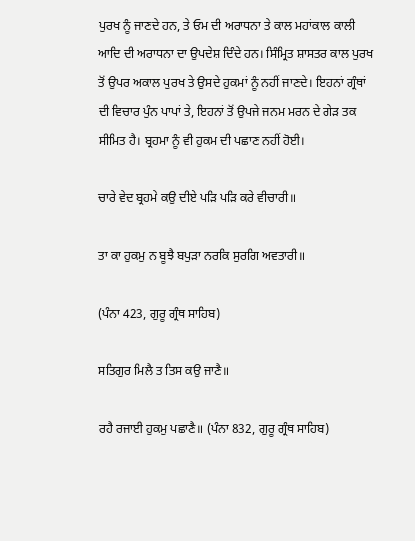ਪੁਰਖ ਨੂੰ ਜਾਣਦੇ ਹਨ, ਤੇ ਓਮ ਦੀ ਅਰਾਧਨਾ ਤੇ ਕਾਲ ਮਹਾਂਕਾਲ ਕਾਲੀ ਆਦਿ ਦੀ ਅਰਾਧਨਾ ਦਾ ਉਪਦੇਸ਼ ਦਿੰਦੇ ਹਨ। ਸਿੰਮ੍ਰਿਤ ਸ਼ਾਸਤਰ ਕਾਲ ਪੁਰਖ ਤੋਂ ਉਪਰ ਅਕਾਲ ਪੁਰਖ ਤੇ ਉਸਦੇ ਹੁਕਮਾਂ ਨੂੰ ਨਹੀਂ ਜਾਣਦੇ। ਇਹਨਾਂ ਗ੍ਰੰਥਾਂ ਦੀ ਵਿਚਾਰ ਪੁੰਨ ਪਾਪਾਂ ਤੇ, ਇਹਨਾਂ ਤੋਂ ਉਪਜੇ ਜਨਮ ਮਰਨ ਦੇ ਗੇੜ ਤਕ ਸੀਮਿਤ ਹੈ। ਬ੍ਰਹਮਾ ਨੂੰ ਵੀ ਹੁਕਮ ਦੀ ਪਛਾਣ ਨਹੀਂ ਹੋਈ।

ਚਾਰੇ ਵੇਦ ਬ੍ਰਹਮੇ ਕਉ ਦੀਏ ਪੜਿ ਪੜਿ ਕਰੇ ਵੀਚਾਰੀ॥

ਤਾ ਕਾ ਹੁਕਮੁ ਨ ਬੂਝੈ ਬਪੁੜਾ ਨਰਕਿ ਸੁਰਗਿ ਅਵਤਾਰੀ॥

(ਪੰਨਾ 423, ਗੁਰੂ ਗ੍ਰੰਥ ਸਾਹਿਬ)

ਸਤਿਗੁਰ ਮਿਲੈ ਤ ਤਿਸ ਕਉ ਜਾਣੈ॥

ਰਹੈ ਰਜਾਈ ਹੁਕਮੁ ਪਛਾਣੈ॥ (ਪੰਨਾ 832, ਗੁਰੂ ਗ੍ਰੰਥ ਸਾਹਿਬ)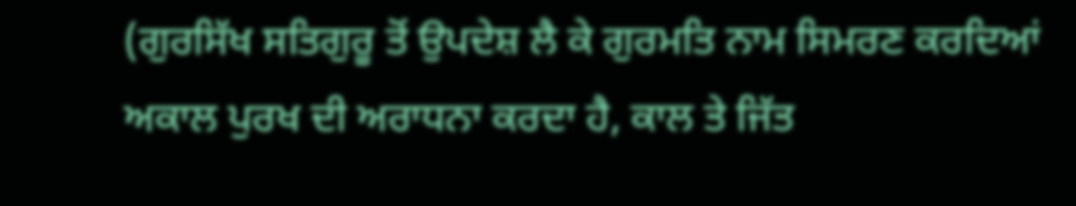(ਗੁਰਸਿੱਖ ਸਤਿਗੁਰੂ ਤੋਂ ਉਪਦੇਸ਼ ਲੈ ਕੇ ਗੁਰਮਤਿ ਨਾਮ ਸਿਮਰਣ ਕਰਦਿਆਂ ਅਕਾਲ ਪੁਰਖ ਦੀ ਅਰਾਧਨਾ ਕਰਦਾ ਹੈ, ਕਾਲ ਤੇ ਜਿੱਤ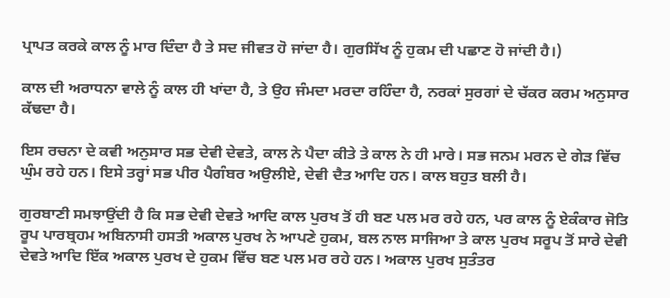ਪ੍ਰਾਪਤ ਕਰਕੇ ਕਾਲ ਨੂੰ ਮਾਰ ਦਿੰਦਾ ਹੈ ਤੇ ਸਦ ਜੀਵਤ ਹੋ ਜਾਂਦਾ ਹੈ। ਗੁਰਸਿੱਖ ਨੂੰ ਹੁਕਮ ਦੀ ਪਛਾਣ ਹੋ ਜਾਂਦੀ ਹੈ।)

ਕਾਲ ਦੀ ਅਰਾਧਨਾ ਵਾਲੇ ਨੂੰ ਕਾਲ ਹੀ ਖਾਂਦਾ ਹੈ, ਤੇ ਉਹ ਜੰਮਦਾ ਮਰਦਾ ਰਹਿੰਦਾ ਹੈ, ਨਰਕਾਂ ਸੁਰਗਾਂ ਦੇ ਚੱਕਰ ਕਰਮ ਅਨੁਸਾਰ ਕੱਢਦਾ ਹੈ।

ਇਸ ਰਚਨਾ ਦੇ ਕਵੀ ਅਨੁਸਾਰ ਸਭ ਦੇਵੀ ਦੇਵਤੇ, ਕਾਲ ਨੇ ਪੈਦਾ ਕੀਤੇ ਤੇ ਕਾਲ ਨੇ ਹੀ ਮਾਰੇ। ਸਭ ਜਨਮ ਮਰਨ ਦੇ ਗੇੜ ਵਿੱਚ ਘੁੰਮ ਰਹੇ ਹਨ। ਇਸੇ ਤਰ੍ਹਾਂ ਸਭ ਪੀਰ ਪੈਗੰਬਰ ਅਉਲੀਏ, ਦੇਵੀ ਦੈਤ ਆਦਿ ਹਨ। ਕਾਲ ਬਹੁਤ ਬਲੀ ਹੈ।

ਗੁਰਬਾਣੀ ਸਮਝਾਉਂਦੀ ਹੈ ਕਿ ਸਭ ਦੇਵੀ ਦੇਵਤੇ ਆਦਿ ਕਾਲ ਪੁਰਖ ਤੋਂ ਹੀ ਬਣ ਪਲ ਮਰ ਰਹੇ ਹਨ, ਪਰ ਕਾਲ ਨੂੰ ਏਕੰਕਾਰ ਜੋਤਿ ਰੂਪ ਪਾਰਬ੍ਰਹਮ ਅਬਿਨਾਸੀ ਹਸਤੀ ਅਕਾਲ ਪੁਰਖ ਨੇ ਆਪਣੇ ਹੁਕਮ, ਬਲ ਨਾਲ ਸਾਜਿਆ ਤੇ ਕਾਲ ਪੁਰਖ ਸਰੂਪ ਤੋਂ ਸਾਰੇ ਦੇਵੀ ਦੇਵਤੇ ਆਦਿ ਇੱਕ ਅਕਾਲ ਪੁਰਖ ਦੇ ਹੁਕਮ ਵਿੱਚ ਬਣ ਪਲ ਮਰ ਰਹੇ ਹਨ। ਅਕਾਲ ਪੁਰਖ ਸੁਤੰਤਰ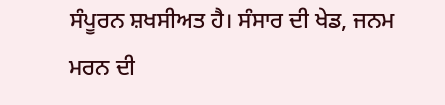ਸੰਪੂਰਨ ਸ਼ਖਸੀਅਤ ਹੈ। ਸੰਸਾਰ ਦੀ ਖੇਡ, ਜਨਮ ਮਰਨ ਦੀ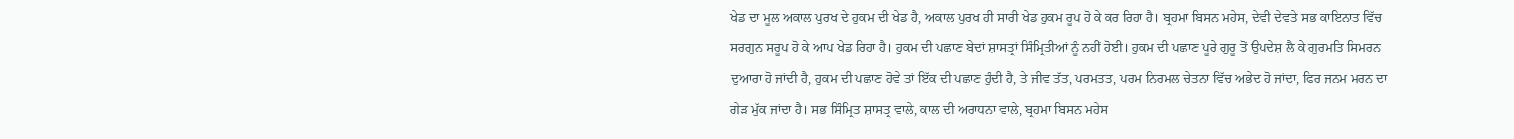ਖੇਡ ਦਾ ਮੂਲ ਅਕਾਲ ਪੁਰਖ ਦੇ ਹੁਕਮ ਦੀ ਖੇਡ ਹੈ, ਅਕਾਲ ਪੁਰਖ ਹੀ ਸਾਰੀ ਖੇਡ ਹੁਕਮ ਰੂਪ ਹੋ ਕੇ ਕਰ ਰਿਹਾ ਹੈ। ਬ੍ਰਹਮਾ ਬਿਸਨ ਮਹੇਸ, ਦੇਵੀ ਦੇਵਤੇ ਸਭ ਕਾਇਨਾਤ ਵਿੱਚ ਸਰਗੁਨ ਸਰੂਪ ਹੋ ਕੇ ਆਪ ਖੇਡ ਰਿਹਾ ਹੈ। ਹੁਕਮ ਦੀ ਪਛਾਣ ਬੇਦਾਂ ਸ਼ਾਸਤ੍ਰਾਂ ਸਿੰਮ੍ਰਿਤੀਆਂ ਨੂੰ ਨਹੀਂ ਹੋਈ। ਹੁਕਮ ਦੀ ਪਛਾਣ ਪੂਰੇ ਗੁਰੂ ਤੋਂ ਉਪਦੇਸ਼ ਲੈ ਕੇ ਗੁਰਮਤਿ ਸਿਮਰਨ ਦੁਆਰਾ ਹੋ ਜਾਂਦੀ ਹੈ, ਹੁਕਮ ਦੀ ਪਛਾਣ ਹੋਵੇ ਤਾਂ ਇੱਕ ਦੀ ਪਛਾਣ ਹੁੰਦੀ ਹੈ, ਤੇ ਜੀਵ ਤੱਤ, ਪਰਮਤਤ, ਪਰਮ ਨਿਰਮਲ ਚੇਤਨਾ ਵਿੱਚ ਅਭੇਦ ਹੋ ਜਾਂਦਾ, ਫਿਰ ਜਨਮ ਮਰਨ ਦਾ ਗੇੜ ਮੁੱਕ ਜਾਂਦਾ ਹੈ। ਸਭ ਸਿੰਮ੍ਰਿਤ ਸ਼ਾਸਤ੍ਰ ਵਾਲੇ, ਕਾਲ ਦੀ ਅਰਾਧਨਾ ਵਾਲੇ, ਬ੍ਰਹਮਾ ਬਿਸਨ ਮਹੇਸ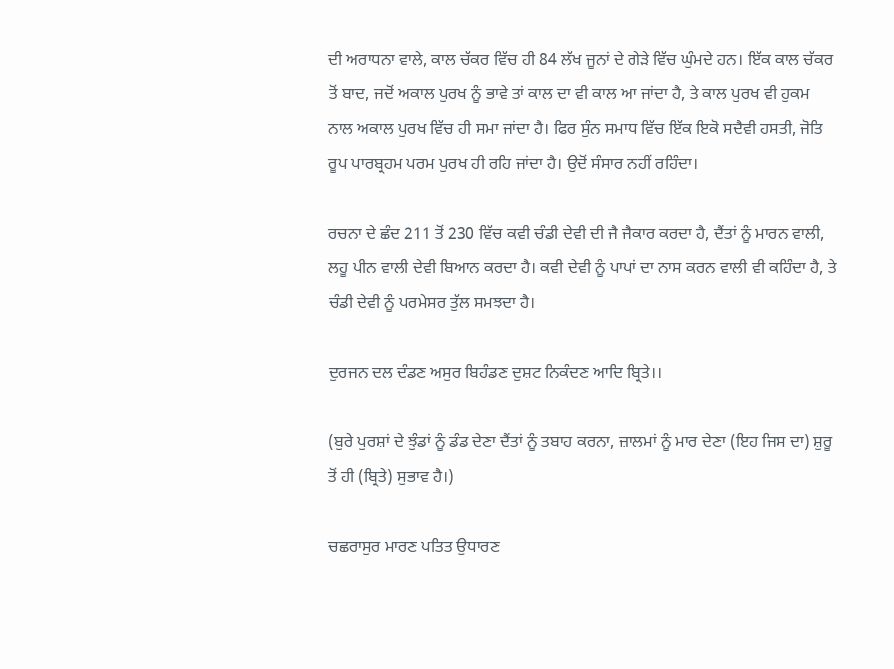ਦੀ ਅਰਾਧਨਾ ਵਾਲੇ, ਕਾਲ ਚੱਕਰ ਵਿੱਚ ਹੀ 84 ਲੱਖ ਜੂਨਾਂ ਦੇ ਗੇੜੇ ਵਿੱਚ ਘੁੰਮਦੇ ਹਨ। ਇੱਕ ਕਾਲ ਚੱਕਰ ਤੋਂ ਬਾਦ, ਜਦੋਂ ਅਕਾਲ ਪੁਰਖ ਨੂੰ ਭਾਵੇ ਤਾਂ ਕਾਲ ਦਾ ਵੀ ਕਾਲ ਆ ਜਾਂਦਾ ਹੈ, ਤੇ ਕਾਲ ਪੁਰਖ ਵੀ ਹੁਕਮ ਨਾਲ ਅਕਾਲ ਪੁਰਖ ਵਿੱਚ ਹੀ ਸਮਾ ਜਾਂਦਾ ਹੈ। ਫਿਰ ਸੁੰਨ ਸਮਾਧ ਵਿੱਚ ਇੱਕ ਇਕੋ ਸਦੈਵੀ ਹਸਤੀ, ਜੋਤਿ ਰੂਪ ਪਾਰਬ੍ਰਹਮ ਪਰਮ ਪੁਰਖ ਹੀ ਰਹਿ ਜਾਂਦਾ ਹੈ। ਉਦੋਂ ਸੰਸਾਰ ਨਹੀਂ ਰਹਿੰਦਾ।

ਰਚਨਾ ਦੇ ਛੰਦ 211 ਤੋਂ 230 ਵਿੱਚ ਕਵੀ ਚੰਡੀ ਦੇਵੀ ਦੀ ਜੈ ਜੈਕਾਰ ਕਰਦਾ ਹੈ, ਦੈਂਤਾਂ ਨੂੰ ਮਾਰਨ ਵਾਲੀ, ਲਹੂ ਪੀਨ ਵਾਲੀ ਦੇਵੀ ਬਿਆਨ ਕਰਦਾ ਹੈ। ਕਵੀ ਦੇਵੀ ਨੂੰ ਪਾਪਾਂ ਦਾ ਨਾਸ ਕਰਨ ਵਾਲੀ ਵੀ ਕਹਿੰਦਾ ਹੈ, ਤੇ ਚੰਡੀ ਦੇਵੀ ਨੂੰ ਪਰਮੇਸਰ ਤੁੱਲ ਸਮਝਦਾ ਹੈ।

ਦੁਰਜਨ ਦਲ ਦੰਡਣ ਅਸੁਰ ਬਿਹੰਡਣ ਦੁਸ਼ਟ ਨਿਕੰਦਣ ਆਦਿ ਬ੍ਰਿਤੇ।।

(ਬੁਰੇ ਪੁਰਸ਼ਾਂ ਦੇ ਝੁੰਡਾਂ ਨੂੰ ਡੰਡ ਦੇਣਾ ਦੈਂਤਾਂ ਨੂੰ ਤਬਾਹ ਕਰਨਾ, ਜ਼ਾਲਮਾਂ ਨੂੰ ਮਾਰ ਦੇਣਾ (ਇਹ ਜਿਸ ਦਾ) ਸ਼ੁਰੂ ਤੋਂ ਹੀ (ਬ੍ਰਿਤੇ) ਸੁਭਾਵ ਹੈ।)

ਚਛਰਾਸੁਰ ਮਾਰਣ ਪਤਿਤ ਉਧਾਰਣ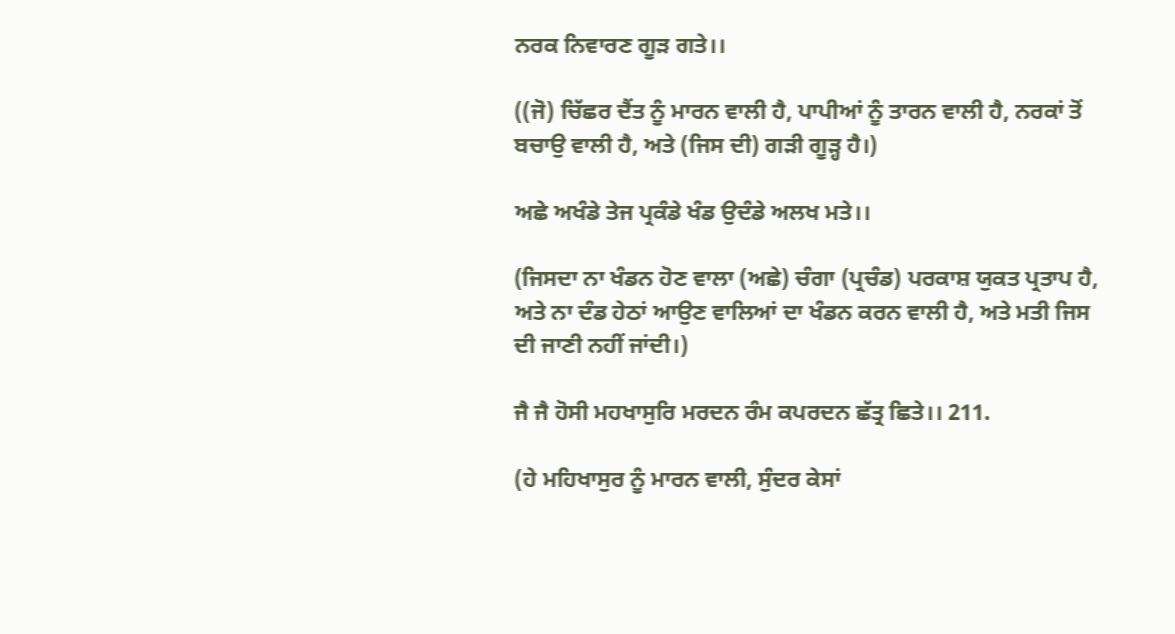ਨਰਕ ਨਿਵਾਰਣ ਗੂੜ ਗਤੇ।।

((ਜੋ) ਚਿੱਛਰ ਦੈਂਤ ਨੂੰ ਮਾਰਨ ਵਾਲੀ ਹੈ, ਪਾਪੀਆਂ ਨੂੰ ਤਾਰਨ ਵਾਲੀ ਹੈ, ਨਰਕਾਂ ਤੋਂ ਬਚਾਉ ਵਾਲੀ ਹੈ, ਅਤੇ (ਜਿਸ ਦੀ) ਗੜੀ ਗੂੜ੍ਹ ਹੈ।)

ਅਛੇ ਅਖੰਡੇ ਤੇਜ ਪ੍ਰਕੰਡੇ ਖੰਡ ਉਦੰਡੇ ਅਲਖ ਮਤੇ।।

(ਜਿਸਦਾ ਨਾ ਖੰਡਨ ਹੋਣ ਵਾਲਾ (ਅਛੇ) ਚੰਗਾ (ਪ੍ਰਚੰਡ) ਪਰਕਾਸ਼ ਯੁਕਤ ਪ੍ਰਤਾਪ ਹੈ, ਅਤੇ ਨਾ ਦੰਡ ਹੇਠਾਂ ਆਉਣ ਵਾਲਿਆਂ ਦਾ ਖੰਡਨ ਕਰਨ ਵਾਲੀ ਹੈ, ਅਤੇ ਮਤੀ ਜਿਸ ਦੀ ਜਾਣੀ ਨਹੀਂ ਜਾਂਦੀ।)

ਜੈ ਜੈ ਹੋਸੀ ਮਹਖਾਸੁਰਿ ਮਰਦਨ ਰੰਮ ਕਪਰਦਨ ਛੱਤ੍ਰ ਛਿਤੇ।। 211.

(ਹੇ ਮਹਿਖਾਸੁਰ ਨੂੰ ਮਾਰਨ ਵਾਲੀ, ਸੁੰਦਰ ਕੇਸਾਂ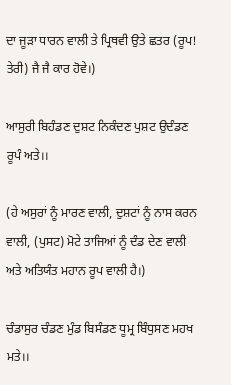ਦਾ ਜੂੜਾ ਧਾਰਨ ਵਾਲੀ ਤੇ ਪ੍ਰਿਥਵੀ ਉਤੇ ਛਤਰ (ਰੂਪ! ਤੇਰੀ) ਜੈ ਜੈ ਕਾਰ ਹੋਵੇ।)

ਆਸੁਰੀ ਬਿਹੰਡਣ ਦੁਸ਼ਟ ਨਿਕੰਦਣ ਪੁਸ਼ਟ ਉਦੰਡਣ ਰੂਪੰ ਅਤੇ।।

(ਹੇ ਅਸੁਰਾਂ ਨੂੰ ਮਾਰਣ ਵਾਲੀ, ਦੁਸ਼ਟਾਂ ਨੂੰ ਨਾਸ ਕਰਨ ਵਾਲੀ, (ਪੁਸਟ) ਮੋਟੇ ਤਾਜਿਆਂ ਨੂੰ ਦੰਡ ਦੇਣ ਵਾਲੀ ਅਤੇ ਅਤਿਯੰਤ ਮਹਾਨ ਰੂਪ ਵਾਲੀ ਹੈ।)

ਚੰਡਾਸੁਰ ਚੰਡਣ ਮੁੰਡ ਬਿਸੰਡਣ ਧੂਮ੍ਰ ਬਿੰਧੁਸਣ ਮਹਖ ਮਤੇ।।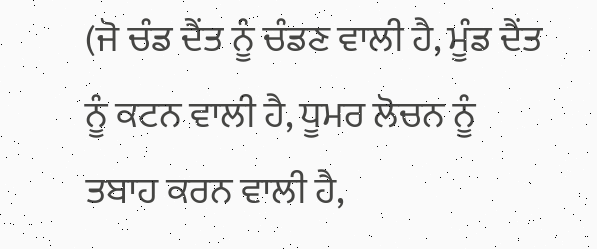(ਜੋ ਚੰਡ ਦੈਂਤ ਨੂੰ ਚੰਡਣ ਵਾਲੀ ਹੈ, ਮੂੰਡ ਦੈਂਤ ਨੂੰ ਕਟਨ ਵਾਲੀ ਹੈ, ਧੂਮਰ ਲੋਚਨ ਨੂੰ ਤਬਾਹ ਕਰਨ ਵਾਲੀ ਹੈ,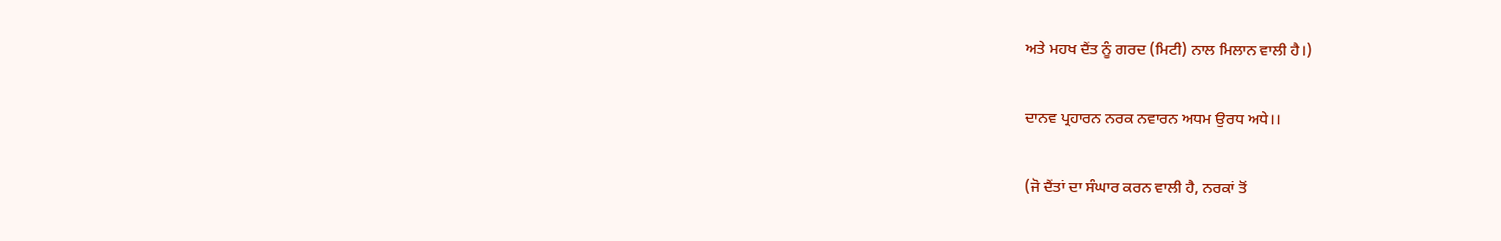ਅਤੇ ਮਹਖ ਦੈਂਤ ਨੂੰ ਗਰਦ (ਮਿਟੀ) ਨਾਲ ਮਿਲਾਨ ਵਾਲੀ ਹੈ।)

ਦਾਨਵ ਪ੍ਰਹਾਰਨ ਨਰਕ ਨਵਾਰਨ ਅਧਮ ਉਰਧ ਅਧੇ।।

(ਜੋ ਦੈਂਤਾਂ ਦਾ ਸੰਘਾਰ ਕਰਨ ਵਾਲੀ ਹੈ, ਨਰਕਾਂ ਤੋਂ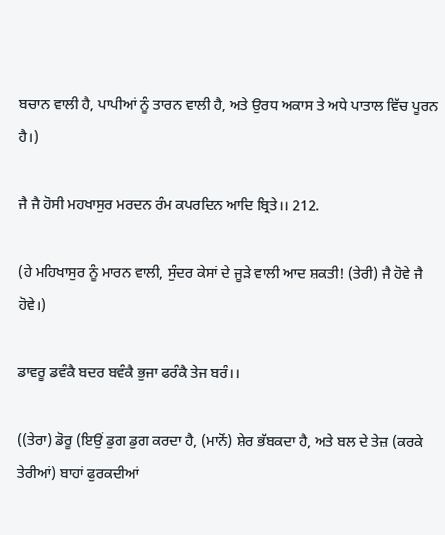ਬਚਾਨ ਵਾਲੀ ਹੈ, ਪਾਪੀਆਂ ਨੂੰ ਤਾਰਨ ਵਾਲੀ ਹੈ, ਅਤੇ ਉਰਧ ਅਕਾਸ ਤੇ ਅਧੇ ਪਾਤਾਲ ਵਿੱਚ ਪੂਰਨ ਹੈ।)

ਜੈ ਜੈ ਹੋਸੀ ਮਹਖਾਸੁਰ ਮਰਦਨ ਰੰਮ ਕਪਰਦਿਨ ਆਦਿ ਬ੍ਰਿਤੇ।। 212.

(ਹੇ ਮਹਿਖਾਸੁਰ ਨੂੰ ਮਾਰਨ ਵਾਲੀ, ਸੁੰਦਰ ਕੇਸਾਂ ਦੇ ਜੂੜੇ ਵਾਲੀ ਆਦ ਸ਼ਕਤੀ! (ਤੇਰੀ) ਜੈ ਹੋਵੇ ਜੈ ਹੋਵੇ।)

ਡਾਵਰੂ ਡਵੰਕੈ ਬਦਰ ਬਵੰਕੈ ਭੁਜਾ ਫਰੰਕੈ ਤੇਜ ਬਰੰ।।

((ਤੇਰਾ) ਡੋਰੂ (ਇਉਂ ਡੁਗ ਡੁਗ ਕਰਦਾ ਹੈ, (ਮਾਨੋਂ) ਸ਼ੇਰ ਭੱਬਕਦਾ ਹੈ, ਅਤੇ ਬਲ ਦੇ ਤੇਜ਼ (ਕਰਕੇ ਤੇਰੀਆਂ) ਬਾਹਾਂ ਫੁਰਕਦੀਆਂ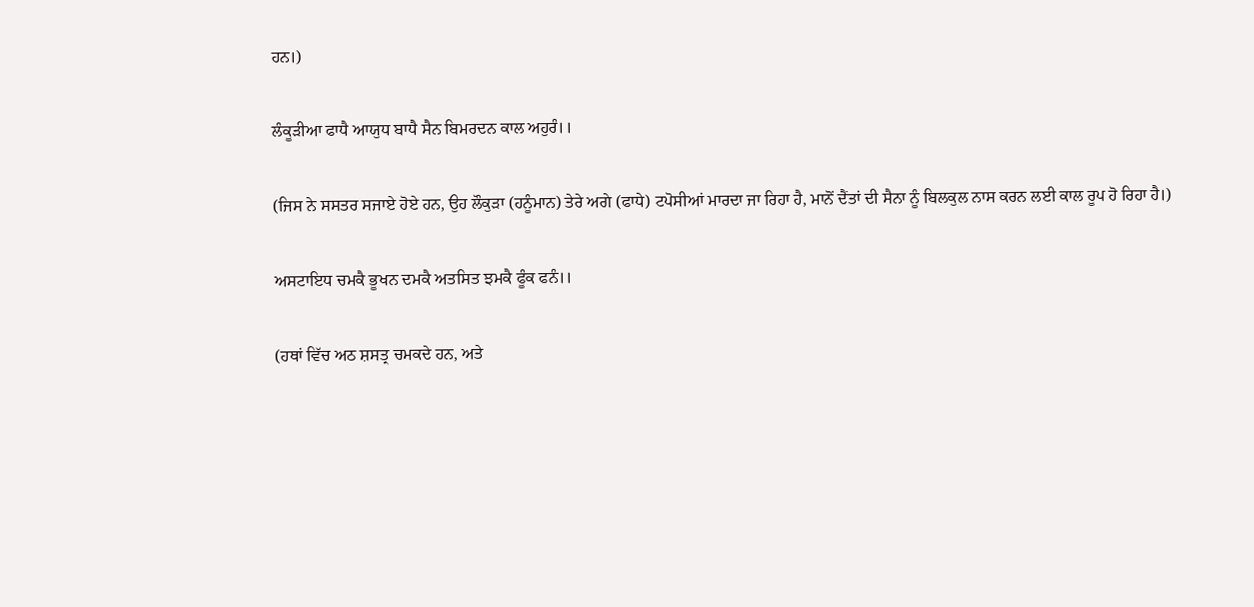ਹਨ।)

ਲੰਕੂੜੀਆ ਫਾਧੈ ਆਯੁਧ ਬਾਧੈ ਸੈਨ ਬਿਮਰਦਨ ਕਾਲ ਅਹੁਰੰ।।

(ਜਿਸ ਨੇ ਸਸਤਰ ਸਜਾਏ ਹੋਏ ਹਨ, ਉਹ ਲੌਕੁੜਾ (ਹਨੂੰਮਾਨ) ਤੇਰੇ ਅਗੇ (ਫਾਧੇ) ਟਪੋਸੀਆਂ ਮਾਰਦਾ ਜਾ ਰਿਹਾ ਹੈ, ਮਾਨੋਂ ਦੈਂਤਾਂ ਦੀ ਸੈਨਾ ਨੂੰ ਬਿਲਕੁਲ ਨਾਸ ਕਰਨ ਲਈ ਕਾਲ ਰੂਪ ਹੋ ਰਿਹਾ ਹੈ।)

ਅਸਟਾਇਧ ਚਮਕੈ ਭੂਖਨ ਦਮਕੈ ਅਤਸਿਤ ਝਮਕੈ ਫੂੰਕ ਫਨੰ।।

(ਹਥਾਂ ਵਿੱਚ ਅਠ ਸ਼ਸਤ੍ਰ ਚਮਕਦੇ ਹਨ, ਅਤੇ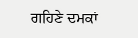ਗਹਿਣੇ ਦਮਕਾਂ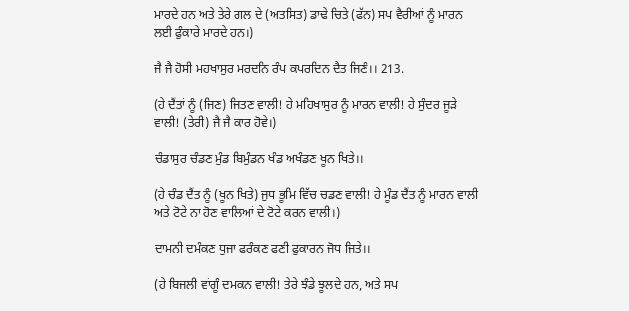ਮਾਰਦੇ ਹਨ ਅਤੇ ਤੇਰੇ ਗਲ ਦੇ (ਅਤਸਿਤ) ਡਾਢੇ ਚਿਤੇ (ਫੱਨ) ਸਪ ਵੈਰੀਆਂ ਨੂੰ ਮਾਰਨ ਲਈ ਫੁੰਕਾਰੇ ਮਾਰਦੇ ਹਨ।)

ਜੈ ਜੈ ਹੋਸੀ ਮਹਖਾਸੁਰ ਮਰਦਨਿ ਰੰਪ ਕਪਰਦਿਨ ਦੈਤ ਜਿਣੰ।। 213.

(ਹੇ ਦੈਂਤਾਂ ਨੂੰ (ਜਿਣ) ਜਿਤਣ ਵਾਲੀ! ਹੇ ਮਹਿਖਾਸੁਰ ਨੂੰ ਮਾਰਨ ਵਾਲੀ! ਹੇ ਸੁੰਦਰ ਜੂੜੇ ਵਾਲੀ! (ਤੇਰੀ) ਜੈ ਜੈ ਕਾਰ ਹੋਵੇ।)

ਚੰਡਾਸੁਰ ਚੰਡਣ ਮੁੰਡ ਬਿਮੁੰਡਨ ਖੰਡ ਅਖੰਡਣ ਖੂਨ ਖਿਤੇ।।

(ਹੇ ਚੰਡ ਦੈਂਤ ਨੂੰ (ਖੂਨ ਖਿਤੇ) ਜੁਧ ਭੂਮਿ ਵਿੱਚ ਚਡਣ ਵਾਲੀ! ਹੇ ਮੂੰਡ ਦੈਂਤ ਨੂੰ ਮਾਰਨ ਵਾਲੀ ਅਤੇ ਟੋਟੇ ਨਾ ਹੋਣ ਵਾਲਿਆਂ ਦੇ ਟੋਟੇ ਕਰਨ ਵਾਲੀ।)

ਦਾਮਨੀ ਦਮੰਕਣ ਧੁਜਾ ਫਰੰਕਣ ਫਣੀ ਫੁਕਾਰਨ ਜੋਧ ਜਿਤੇ।।

(ਹੇ ਬਿਜਲੀ ਵਾਂਗੂੰ ਦਮਕਨ ਵਾਲੀ! ਤੇਰੇ ਝੰਡੇ ਝੂਲਦੇ ਹਨ, ਅਤੇ ਸਪ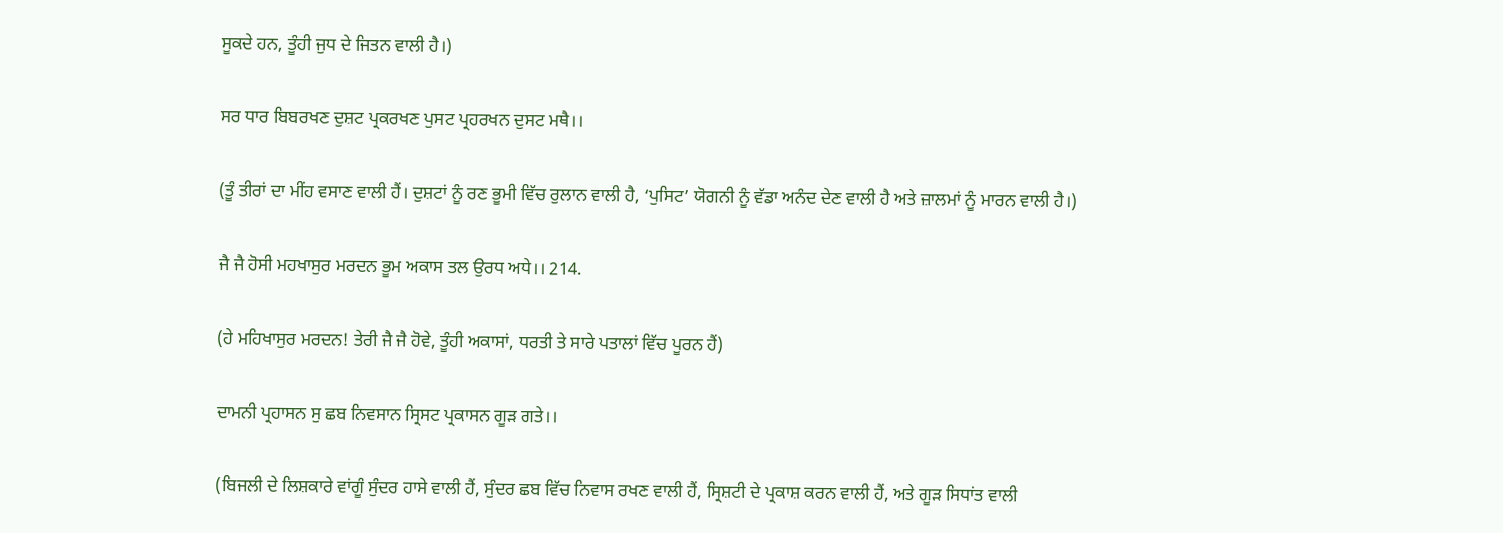ਸੂਕਦੇ ਹਨ, ਤੂੰਹੀ ਜੁਧ ਦੇ ਜਿਤਨ ਵਾਲੀ ਹੈ।)

ਸਰ ਧਾਰ ਬਿਬਰਖਣ ਦੁਸ਼ਟ ਪ੍ਰਕਰਖਣ ਪੁਸਟ ਪ੍ਰਹਰਖਨ ਦੁਸਟ ਮਥੈ।।

(ਤੂੰ ਤੀਰਾਂ ਦਾ ਮੀਂਹ ਵਸਾਣ ਵਾਲੀ ਹੈਂ। ਦੁਸ਼ਟਾਂ ਨੂੰ ਰਣ ਭੂਮੀ ਵਿੱਚ ਰੁਲਾਨ ਵਾਲੀ ਹੈ, ‘ਪੁਸਿਟ’ ਯੋਗਨੀ ਨੂੰ ਵੱਡਾ ਅਨੰਦ ਦੇਣ ਵਾਲੀ ਹੈ ਅਤੇ ਜ਼ਾਲਮਾਂ ਨੂੰ ਮਾਰਨ ਵਾਲੀ ਹੈ।)

ਜੈ ਜੈ ਹੋਸੀ ਮਹਖਾਸੁਰ ਮਰਦਨ ਭੂਮ ਅਕਾਸ ਤਲ ਉਰਧ ਅਧੇ।। 214.

(ਹੇ ਮਹਿਖਾਸੁਰ ਮਰਦਨ! ਤੇਰੀ ਜੈ ਜੈ ਹੋਵੇ, ਤੂੰਹੀ ਅਕਾਸਾਂ, ਧਰਤੀ ਤੇ ਸਾਰੇ ਪਤਾਲਾਂ ਵਿੱਚ ਪੂਰਨ ਹੈਂ)

ਦਾਮਨੀ ਪ੍ਰਹਾਸਨ ਸੁ ਛਬ ਨਿਵਸਾਨ ਸ੍ਰਿਸਟ ਪ੍ਰਕਾਸਨ ਗੂੜ ਗਤੇ।।

(ਬਿਜਲੀ ਦੇ ਲਿਸ਼ਕਾਰੇ ਵਾਂਗੂੰ ਸੁੰਦਰ ਹਾਸੇ ਵਾਲੀ ਹੈਂ, ਸੁੰਦਰ ਛਬ ਵਿੱਚ ਨਿਵਾਸ ਰਖਣ ਵਾਲੀ ਹੈਂ, ਸ੍ਰਿਸ਼ਟੀ ਦੇ ਪ੍ਰਕਾਸ਼ ਕਰਨ ਵਾਲੀ ਹੈਂ, ਅਤੇ ਗੂੜ ਸਿਧਾਂਤ ਵਾਲੀ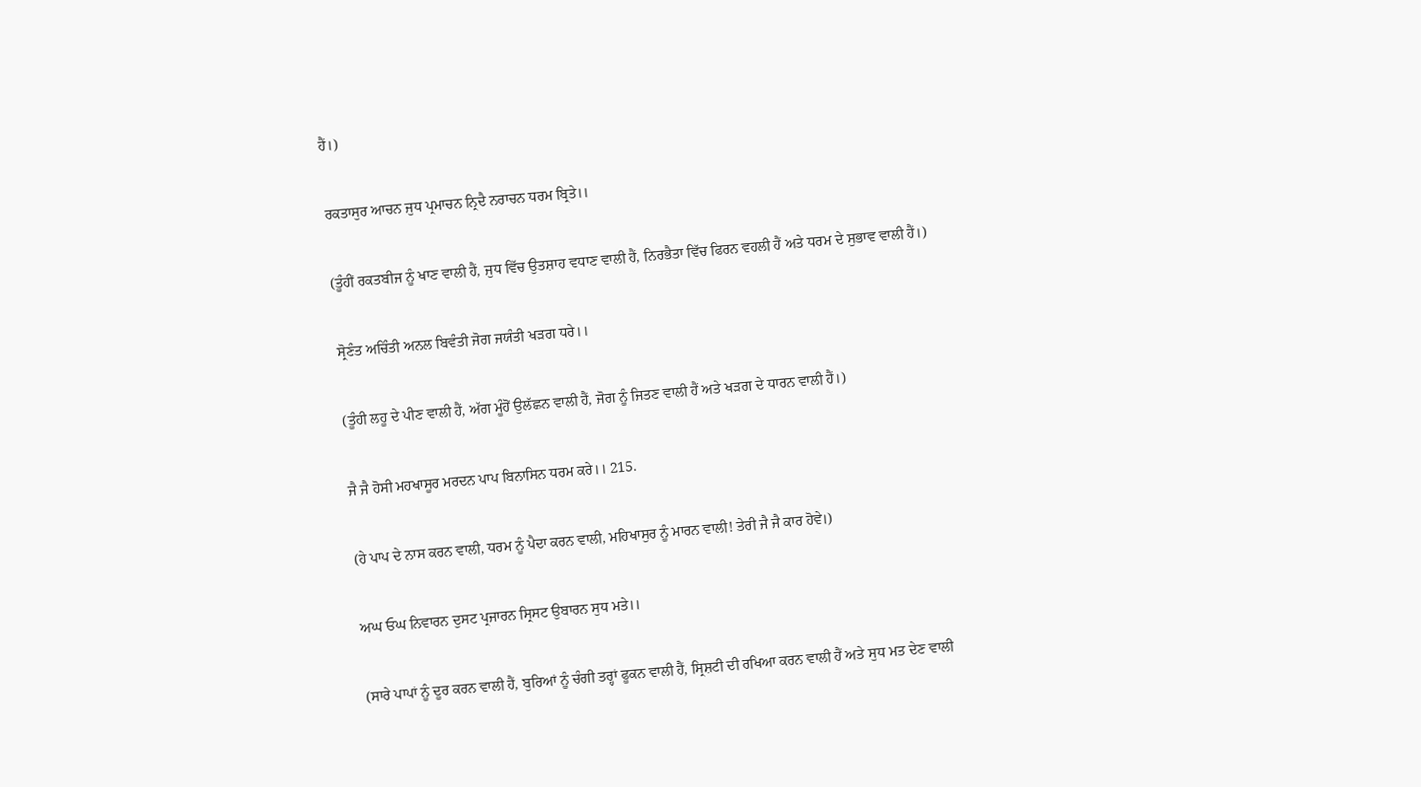ਹੈਂ।)

ਰਕਤਾਸੁਰ ਆਚਨ ਜੁਧ ਪ੍ਰਮਾਚਨ ਨ੍ਰਿਦੈ ਨਰਾਚਨ ਧਰਮ ਬ੍ਰਿਤੇ।।

(ਤੂੰਹੀਂ ਰਕਤਬੀਜ ਨੂੰ ਖਾਣ ਵਾਲੀ ਹੈਂ, ਜੁਧ ਵਿੱਚ ਉਤਸ਼ਾਹ ਵਧਾਣ ਵਾਲੀ ਹੈਂ, ਨਿਰਭੈਤਾ ਵਿੱਚ ਫਿਰਨ ਵਹਲੀ ਹੈਂ ਅਤੇ ਧਰਮ ਦੇ ਸੁਭਾਵ ਵਾਲੀ ਹੈਂ।)

ਸ੍ਰੋਣੰਤ ਅਚਿੰਤੀ ਅਨਲ ਬਿਵੰਤੀ ਜੋਗ ਜਯੰਤੀ ਖੜਗ ਧਰੇ।।

(ਤੂੰਹੀ ਲਹੂ ਦੇ ਪੀਣ ਵਾਲੀ ਹੈਂ, ਅੱਗ ਮੂੰਹੋਂ ਉਲੱਛਨ ਵਾਲੀ ਹੈਂ, ਜੋਗ ਨੂੰ ਜਿਤਣ ਵਾਲੀ ਹੈਂ ਅਤੇ ਖੜਗ ਦੇ ਧਾਰਨ ਵਾਲੀ ਹੈਂ।)

ਜੈ ਜੈ ਹੋਸੀ ਮਹਖਾਸੂਰ ਮਰਦਨ ਪਾਪ ਬਿਨਾਸਿਨ ਧਰਮ ਕਰੇ।। 215.

(ਹੇ ਪਾਪ ਦੇ ਨਾਸ ਕਰਨ ਵਾਲੀ, ਧਰਮ ਨੂੰ ਪੈਦਾ ਕਰਨ ਵਾਲੀ, ਮਹਿਖਾਸੁਰ ਨੂੰ ਮਾਰਨ ਵਾਲੀ! ਤੇਰੀ ਜੈ ਜੈ ਕਾਰ ਹੋਵੇ।)

ਅਘ ਓਘ ਨਿਵਾਰਨ ਦੁਸਟ ਪ੍ਰਜਾਰਨ ਸ੍ਰਿਸਟ ਉਬਾਰਨ ਸੁਧ ਮਤੇ।।

(ਸਾਰੇ ਪਾਪਾਂ ਨੂੰ ਦੂਰ ਕਰਨ ਵਾਲੀ ਹੈਂ, ਬੁਰਿਆਂ ਨੂੰ ਚੰਗੀ ਤਰ੍ਹਾਂ ਫੂਕਨ ਵਾਲੀ ਹੈਂ, ਸ੍ਰਿਸ਼ਟੀ ਦੀ ਰਖਿਆ ਕਰਨ ਵਾਲੀ ਹੈਂ ਅਤੇ ਸੁਧ ਮਤ ਦੇਣ ਵਾਲੀ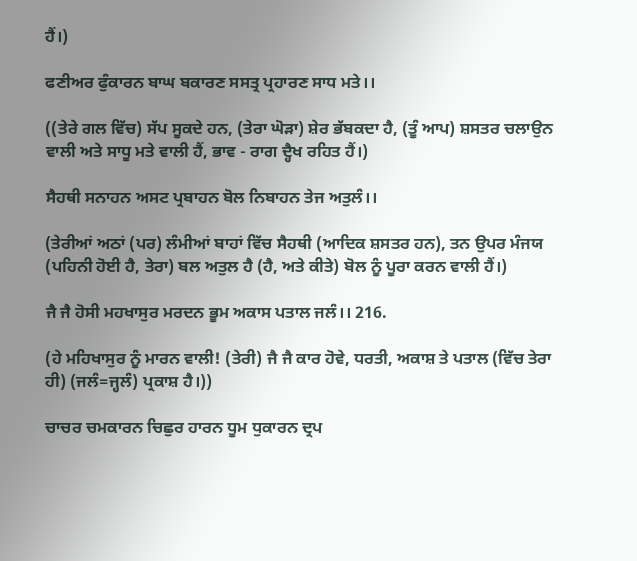ਹੈਂ।)

ਫਣੀਅਰ ਫੁੰਕਾਰਨ ਬਾਘ ਬਕਾਰਣ ਸਸਤ੍ਰ ਪ੍ਰਹਾਰਣ ਸਾਧ ਮਤੇ।।

((ਤੇਰੇ ਗਲ ਵਿੱਚ) ਸੱਪ ਸੂਕਦੇ ਹਨ, (ਤੇਰਾ ਘੋੜਾ) ਸ਼ੇਰ ਭੱਬਕਦਾ ਹੈ, (ਤੂੰ ਆਪ) ਸ਼ਸਤਰ ਚਲਾਉਨ ਵਾਲੀ ਅਤੇ ਸਾਧੂ ਮਤੇ ਵਾਲੀ ਹੈਂ, ਭਾਵ - ਰਾਗ ਦ੍ਹੈਖ ਰਹਿਤ ਹੈਂ।)

ਸੈਹਥੀ ਸਨਾਹਨ ਅਸਟ ਪ੍ਰਬਾਹਨ ਬੋਲ ਨਿਬਾਹਨ ਤੇਜ ਅਤੁਲੰ।।

(ਤੇਰੀਆਂ ਅਠਾਂ (ਪਰ) ਲੰਮੀਆਂ ਬਾਹਾਂ ਵਿੱਚ ਸੈਹਥੀ (ਆਦਿਕ ਸ਼ਸਤਰ ਹਨ), ਤਨ ਉਪਰ ਮੰਜਯ (ਪਹਿਨੀ ਹੋਈ ਹੈ, ਤੇਰਾ) ਬਲ ਅਤੁਲ ਹੈ (ਹੈ, ਅਤੇ ਕੀਤੇ) ਬੋਲ ਨੂੰ ਪੂਰਾ ਕਰਨ ਵਾਲੀ ਹੈਂ।)

ਜੈ ਜੈ ਹੋਸੀ ਮਹਖਾਸੁਰ ਮਰਦਨ ਭੂਮ ਅਕਾਸ ਪਤਾਲ ਜਲੰ।। 216.

(ਹੇ ਮਹਿਖਾਸੁਰ ਨੂੰ ਮਾਰਨ ਵਾਲੀ! (ਤੇਰੀ) ਜੈ ਜੈ ਕਾਰ ਹੋਵੇ, ਧਰਤੀ, ਅਕਾਸ਼ ਤੇ ਪਤਾਲ (ਵਿੱਚ ਤੇਰਾ ਹੀ) (ਜਲੰ=ਜ੍ਹਲੰ) ਪ੍ਰਕਾਸ਼ ਹੈ।))

ਚਾਚਰ ਚਮਕਾਰਨ ਚਿਛੁਰ ਹਾਰਨ ਧੂਮ ਧੁਕਾਰਨ ਦ੍ਰਪ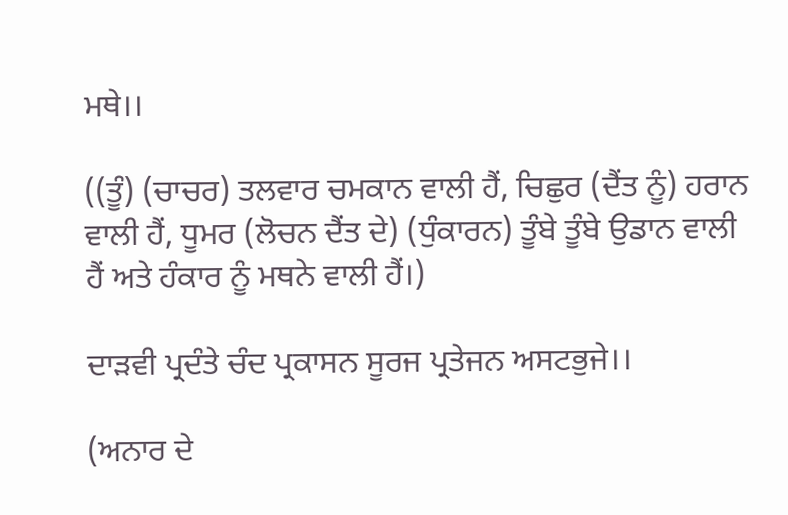ਮਥੇ।।

((ਤੂੰ) (ਚਾਚਰ) ਤਲਵਾਰ ਚਮਕਾਨ ਵਾਲੀ ਹੈਂ, ਚਿਛੁਰ (ਦੈਂਤ ਨੂੰ) ਹਰਾਨ ਵਾਲੀ ਹੈਂ, ਧੂਮਰ (ਲੋਚਨ ਦੈਂਤ ਦੇ) (ਧੁੰਕਾਰਨ) ਤੂੰਬੇ ਤੂੰਬੇ ਉਡਾਨ ਵਾਲੀ ਹੈਂ ਅਤੇ ਹੰਕਾਰ ਨੂੰ ਮਥਨੇ ਵਾਲੀ ਹੈਂ।)

ਦਾੜਵੀ ਪ੍ਰਦੰਤੇ ਚੰਦ ਪ੍ਰਕਾਸਨ ਸੂਰਜ ਪ੍ਰਤੇਜਨ ਅਸਟਭੁਜੇ।।

(ਅਨਾਰ ਦੇ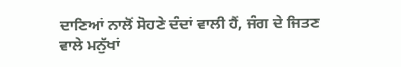ਦਾਣਿਆਂ ਨਾਲੋਂ ਸੋਹਣੇ ਦੰਦਾਂ ਵਾਲੀ ਹੈਂ, ਜੰਗ ਦੇ ਜਿਤਣ ਵਾਲੇ ਮਨੁੱਖਾਂ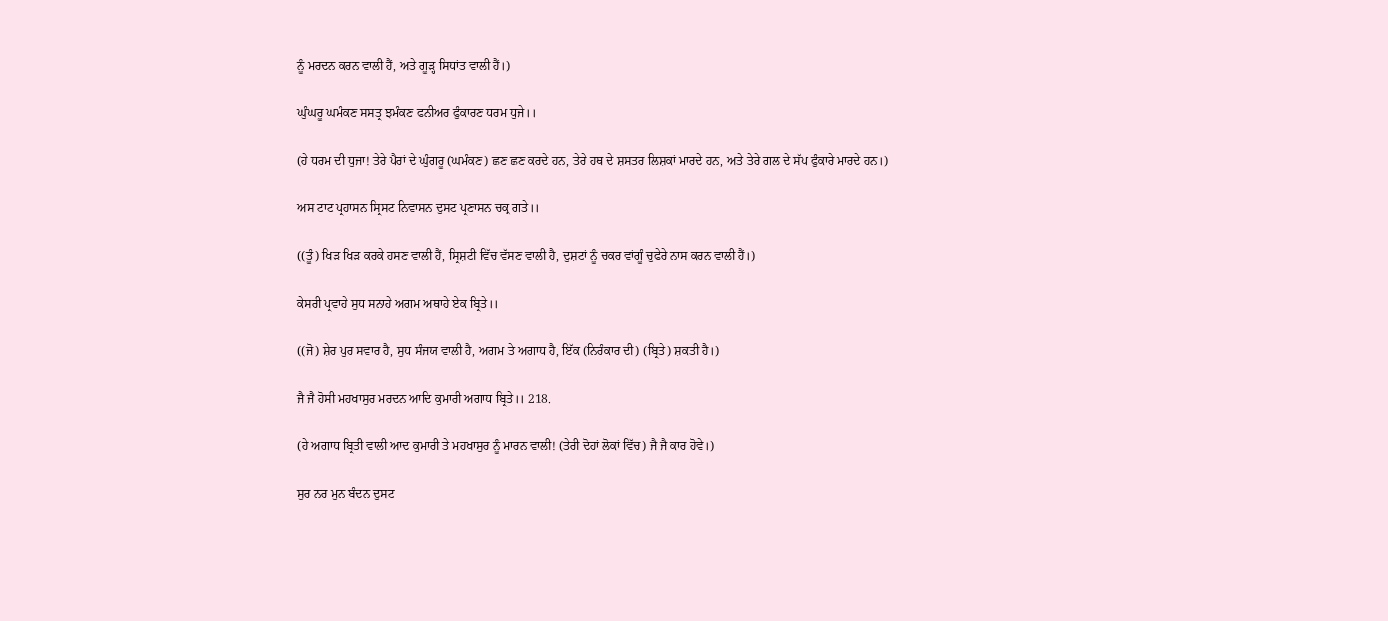ਨੂੰ ਮਰਦਨ ਕਰਨ ਵਾਲੀ ਹੈਂ, ਅਤੇ ਗੂੜ੍ਹ ਸਿਧਾਂਤ ਵਾਲੀ ਹੈਂ।)

ਘੁੰਘਰੂ ਘਮੰਕਣ ਸਸਤ੍ਰ ਝਮੰਕਣ ਫਨੀਅਰ ਫੁੰਕਾਰਣ ਧਰਮ ਧੁਜੇ।।

(ਹੇ ਧਰਮ ਦੀ ਧੁਜਾ! ਤੇਰੇ ਪੈਰਾਂ ਦੇ ਘੁੰਗਰੂ (ਘਮੰਕਣ) ਛਣ ਛਣ ਕਰਦੇ ਹਨ, ਤੇਰੇ ਹਥ ਦੇ ਸ਼ਸਤਰ ਲਿਸ਼ਕਾਂ ਮਾਰਦੇ ਹਨ, ਅਤੇ ਤੇਰੇ ਗਲ ਦੇ ਸੱਪ ਫੁੰਕਾਰੇ ਮਾਰਦੇ ਹਨ।)

ਅਸ ਟਾਟ ਪ੍ਰਹਾਸਨ ਸ੍ਰਿਸਟ ਨਿਵਾਸਨ ਦੁਸਟ ਪ੍ਰਣਾਸਨ ਚਕ੍ਰ ਗਤੇ।।

((ਤੂੰ) ਖਿੜ ਖਿੜ ਕਰਕੇ ਹਸਣ ਵਾਲੀ ਹੈਂ, ਸ੍ਰਿਸ਼ਟੀ ਵਿੱਚ ਵੱਸਣ ਵਾਲੀ ਹੈ, ਦੁਸ਼ਟਾਂ ਨੂੰ ਚਕਰ ਵਾਂਗੂੰ ਚੁਫੇਰੇ ਨਾਸ ਕਰਨ ਵਾਲੀ ਹੈਂ।)

ਕੇਸਰੀ ਪ੍ਰਵਾਹੇ ਸੁਧ ਸਨਾਹੇ ਅਗਮ ਅਥਾਹੇ ਏਕ ਬ੍ਰਿਤੇ।।

((ਜੋ) ਸ਼ੇਰ ਪੁਰ ਸਵਾਰ ਹੈ, ਸੁਧ ਸੰਜਯ ਵਾਲੀ ਹੈ, ਅਗਮ ਤੇ ਅਗਾਧ ਹੈ, ਇੱਕ (ਨਿਰੰਕਾਰ ਦੀ) (ਬ੍ਰਿਤੇ) ਸ਼ਕਤੀ ਹੈ।)

ਜੈ ਜੈ ਹੋਸੀ ਮਹਖਾਸੁਰ ਮਰਦਨ ਆਦਿ ਕੁਮਾਰੀ ਅਗਾਧ ਬ੍ਰਿਤੇ।। 218.

(ਹੇ ਅਗਾਧ ਬ੍ਰਿਤੀ ਵਾਲੀ ਆਦ ਕੁਮਾਰੀ ਤੇ ਮਹਖਾਸੁਰ ਨੂੰ ਮਾਰਨ ਵਾਲੀ! (ਤੇਰੀ ਦੋਹਾਂ ਲੋਕਾਂ ਵਿੱਚ) ਜੈ ਜੈ ਕਾਰ ਹੋਵੇ।)

ਸੁਰ ਨਰ ਮੁਨ ਬੰਦਨ ਦੁਸਟ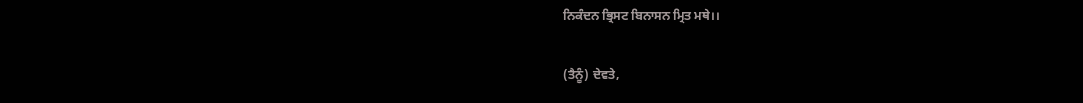ਨਿਕੰਦਨ ਭ੍ਰਿਸਟ ਬਿਨਾਸਨ ਮ੍ਰਿਤ ਮਥੇ।।

(ਤੈਨੂੰ) ਦੇਵਤੇ,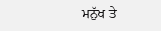ਮਨੁੱਖ ਤੇ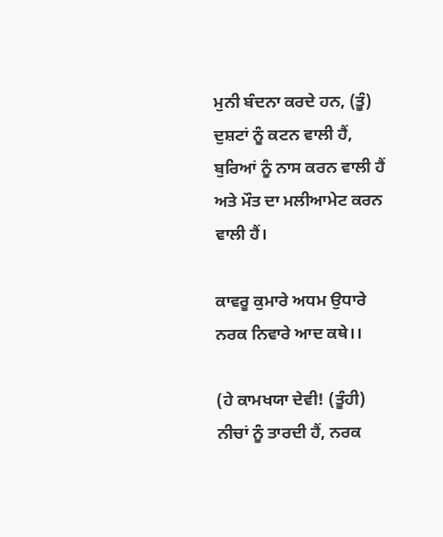ਮੁਨੀ ਬੰਦਨਾ ਕਰਦੇ ਹਨ, (ਤੂੰ) ਦੁਸ਼ਟਾਂ ਨੂੰ ਕਟਨ ਵਾਲੀ ਹੈਂ, ਬੁਰਿਆਂ ਨੂੰ ਨਾਸ ਕਰਨ ਵਾਲੀ ਹੈਂ ਅਤੇ ਮੌਤ ਦਾ ਮਲੀਆਮੇਟ ਕਰਨ ਵਾਲੀ ਹੈਂ।

ਕਾਵਰੂ ਕੁਮਾਰੇ ਅਧਮ ਉਧਾਰੇ ਨਰਕ ਨਿਵਾਰੇ ਆਦ ਕਥੇ।।

(ਹੇ ਕਾਮਖਯਾ ਦੇਵੀ! (ਤੂੰਹੀ) ਨੀਚਾਂ ਨੂੰ ਤਾਰਦੀ ਹੈਂ, ਨਰਕ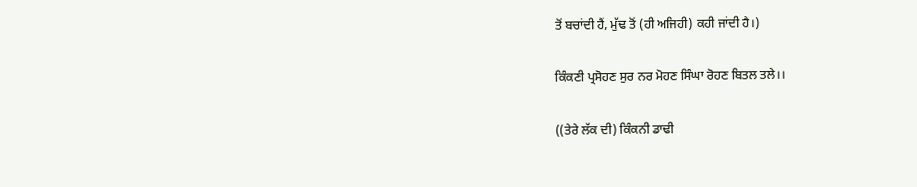ਤੋਂ ਬਚਾਂਦੀ ਹੈਂ, ਮੁੱਢ ਤੋਂ (ਹੀ ਅਜਿਹੀ) ਕਹੀ ਜਾਂਦੀ ਹੈ।)

ਕਿੰਕਣੀ ਪ੍ਰਸੋਹਣ ਸੁਰ ਨਰ ਮੋਹਣ ਸਿੰਘਾ ਰੋਹਣ ਬਿਤਲ ਤਲੇ।।

((ਤੇਰੇ ਲੱਕ ਦੀ) ਕਿੰਕਨੀ ਡਾਢੀ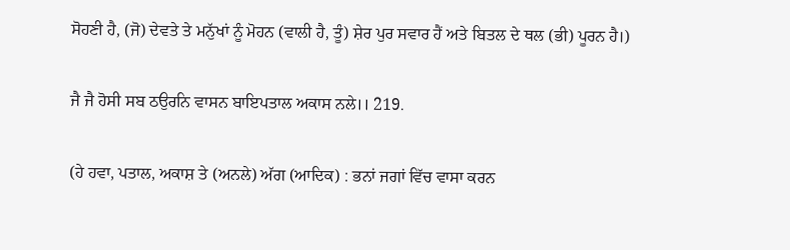ਸੋਹਣੀ ਹੈ, (ਜੋ) ਦੇਵਤੇ ਤੇ ਮਨੁੱਖਾਂ ਨੂੰ ਮੋਹਨ (ਵਾਲੀ ਹੈ, ਤੂੰ) ਸ਼ੇਰ ਪੁਰ ਸਵਾਰ ਹੈਂ ਅਤੇ ਬਿਤਲ ਦੇ ਥਲ (ਭੀ) ਪੂਰਨ ਹੈ।)

ਜੈ ਜੈ ਹੋਸੀ ਸਬ ਠਉਰਨਿ ਵਾਸਨ ਬਾਇਪਤਾਲ ਅਕਾਸ ਨਲੇ।। 219.

(ਹੇ ਹਵਾ, ਪਤਾਲ, ਅਕਾਸ਼ ਤੇ (ਅਨਲੇ) ਅੱਗ (ਆਦਿਕ) : ਭਨਾਂ ਜਗਾਂ ਵਿੱਚ ਵਾਸਾ ਕਰਨ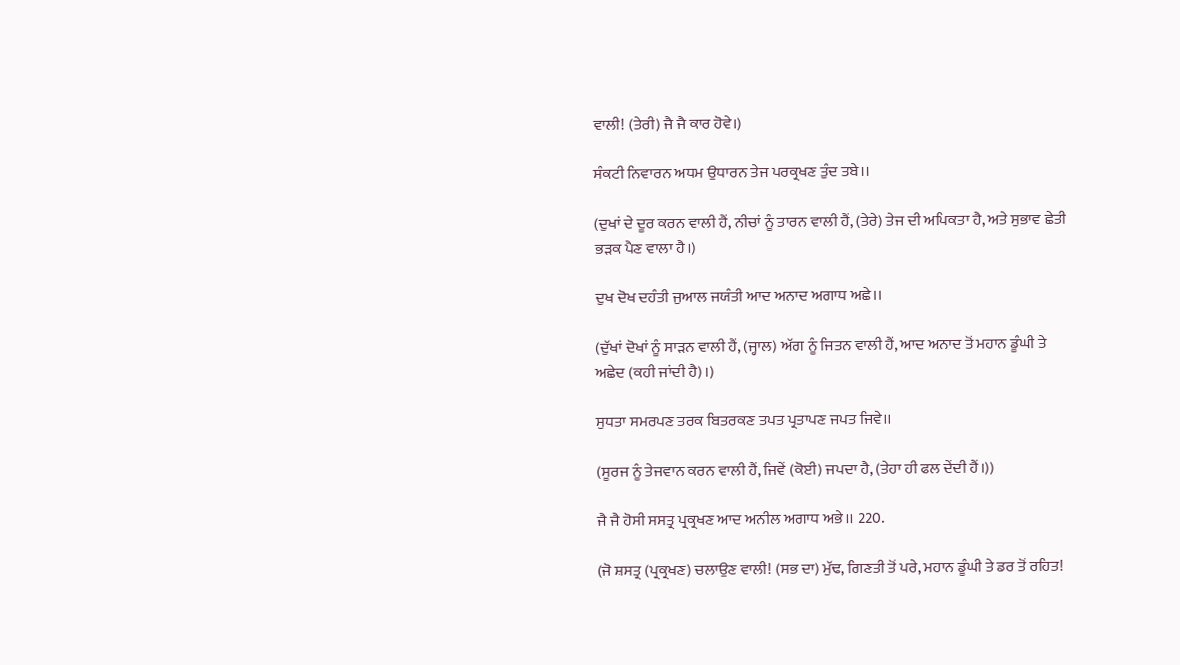ਵਾਲੀ! (ਤੇਰੀ) ਜੈ ਜੈ ਕਾਰ ਹੋਵੇ।)

ਸੰਕਟੀ ਨਿਵਾਰਨ ਅਧਮ ਉਧਾਰਨ ਤੇਜ ਪਰਕ੍ਰਖਣ ਤੁੰਦ ਤਬੇ।।

(ਦੁਖਾਂ ਦੇ ਦੂਰ ਕਰਨ ਵਾਲੀ ਹੈਂ, ਨੀਚਾਂ ਨੂੰ ਤਾਰਨ ਵਾਲੀ ਹੈਂ, (ਤੇਰੇ) ਤੇਜ ਦੀ ਅਪਿਕਤਾ ਹੈ, ਅਤੇ ਸੁਭਾਵ ਛੇਤੀ ਭੜਕ ਪੈਣ ਵਾਲਾ ਹੈ।)

ਦੁਖ ਦੋਖ ਦਹੰਤੀ ਜੁਆਲ ਜਯੰਤੀ ਆਦ ਅਨਾਦ ਅਗਾਧ ਅਛੇ।।

(ਦੁੱਖਾਂ ਦੋਖਾਂ ਨੂੰ ਸਾੜਨ ਵਾਲੀ ਹੈਂ, (ਜ੍ਹਾਲ) ਅੱਗ ਨੂੰ ਜਿਤਨ ਵਾਲੀ ਹੈਂ, ਆਦ ਅਨਾਦ ਤੋਂ ਮਹਾਨ ਡੂੰਘੀ ਤੇ ਅਛੇਦ (ਕਹੀ ਜਾਂਦੀ ਹੈ)।)

ਸੁਧਤਾ ਸਮਰਪਣ ਤਰਕ ਬਿਤਰਕਣ ਤਪਤ ਪ੍ਰਤਾਪਣ ਜਪਤ ਜਿਵੇ।।

(ਸੂਰਜ ਨੂੰ ਤੇਜਵਾਨ ਕਰਨ ਵਾਲੀ ਹੈਂ, ਜਿਵੇਂ (ਕੋਈ) ਜਪਦਾ ਹੈ, (ਤੇਹਾ ਹੀ ਫਲ ਦੇਂਦੀ ਹੈਂ।))

ਜੈ ਜੈ ਹੋਸੀ ਸਸਤ੍ਰ ਪ੍ਰਕ੍ਰਖਣ ਆਦ ਅਨੀਲ ਅਗਾਧ ਅਭੇ।। 220.

(ਜੋ ਸ਼ਸਤ੍ਰ (ਪ੍ਰਕ੍ਰਖਣ) ਚਲਾਉਣ ਵਾਲੀ! (ਸਭ ਦਾ) ਮੁੱਢ, ਗਿਣਤੀ ਤੋਂ ਪਰੇ, ਮਹਾਨ ਡੂੰਘੀ ਤੇ ਡਰ ਤੋਂ ਰਹਿਤ!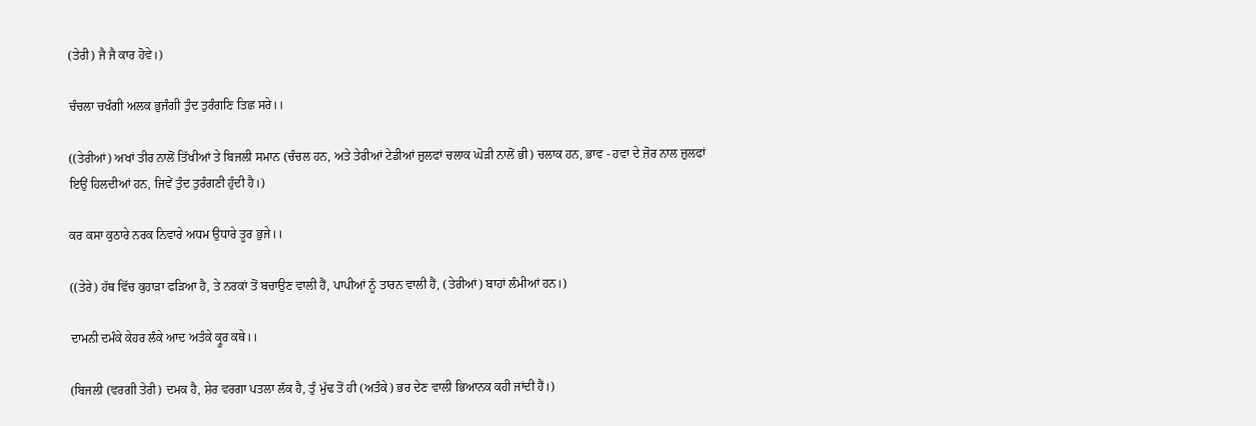(ਤੇਰੀ) ਜੈ ਜੈ ਕਾਰ ਹੋਵੇ।)

ਚੰਚਲਾ ਚਖੰਗੀ ਅਲਕ ਭੁਜੰਗੀ ਤੁੰਦ ਤੁਰੰਗਣਿ ਤਿਛ ਸਰੇ।।

((ਤੇਰੀਆਂ) ਅਖਾਂ ਤੀਰ ਨਾਲੋਂ ਤਿੱਖੀਆਂ ਤੇ ਬਿਜਲੀ ਸਮਾਨ (ਚੰਚਲ ਹਨ, ਅਤੇ ਤੇਰੀਆਂ ਟੇਡੀਆਂ ਜ਼ੁਲਫਾਂ ਚਲਾਕ ਘੋੜੀ ਨਾਲੋਂ ਭੀ) ਚਲਾਕ ਹਨ, ਭਾਵ - ਹਵਾ ਦੇ ਜ਼ੋਰ ਨਾਲ ਜ਼ੁਲਫਾਂ ਇਉਂ ਹਿਲਦੀਆਂ ਹਨ, ਜਿਵੇਂ ਤੁੰਦ ਤੁਰੰਗਣੀ ਹੁੰਦੀ ਹੈ।)

ਕਰ ਕਸਾ ਕੁਠਾਰੇ ਨਰਕ ਨਿਵਾਰੇ ਅਧਮ ਉਧਾਰੇ ਤੂਰ ਭੁਜੇ।।

((ਤੇਰੇ) ਹੱਥ ਵਿੱਚ ਕੁਹਾੜਾ ਫੜਿਆ ਹੈ, ਤੇ ਨਰਕਾਂ ਤੋਂ ਬਚਾਉਣ ਵਾਲੀ ਹੈਂ, ਪਾਪੀਆਂ ਨੂੰ ਤਾਰਨ ਵਾਲੀ ਹੈਂ, (ਤੇਰੀਆਂ) ਬਾਹਾਂ ਲੰਮੀਆਂ ਹਨ।)

ਦਾਮਨੀ ਦਮੰਕੇ ਕੇਹਰ ਲੰਕੇ ਆਦ ਅਤੰਕੇ ਕ੍ਰੂਰ ਕਥੇ।।

(ਬਿਜਲੀ (ਵਰਗੀ ਤੇਰੀ) ਦਮਕ ਹੈ, ਸ਼ੇਰ ਵਰਗਾ ਪਤਲਾ ਲੱਕ ਹੈ, ਤੁੰ ਮੁੱਢ ਤੋਂ ਹੀ (ਅਤੰਕੇ) ਭਰ ਦੇਣ ਵਾਲੀ ਭਿਆਨਕ ਕਹੀ ਜਾਂਦੀ ਹੈਂ।)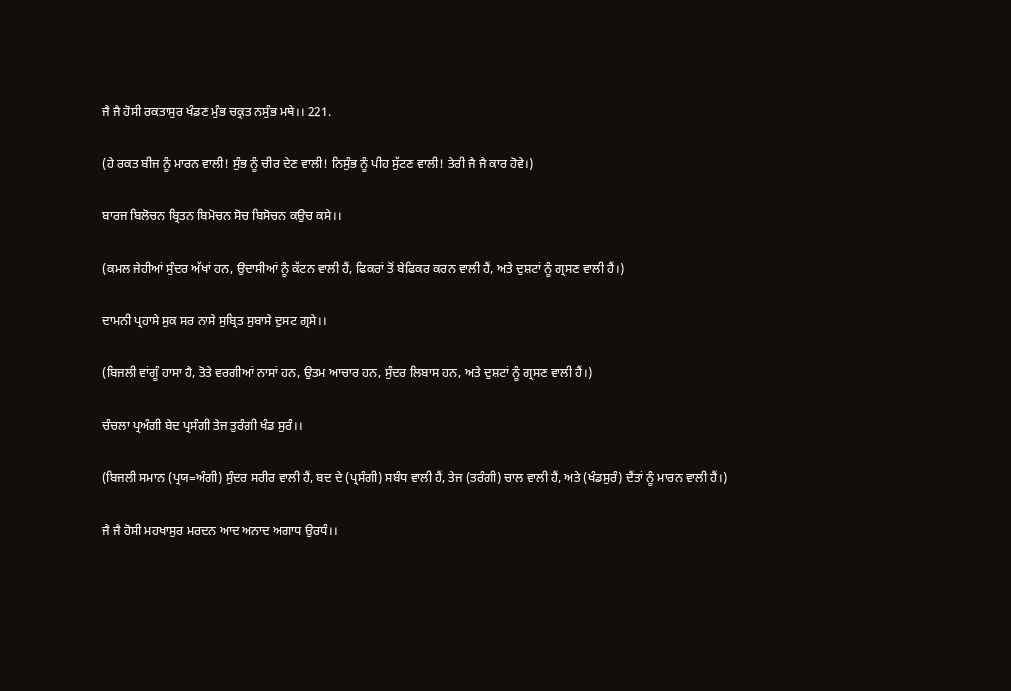ਜੈ ਜੈ ਹੋਸੀ ਰਕਤਾਸੁਰ ਖੰਡਣ ਮੁੰਭ ਚਕ੍ਰਤ ਨਸੁੰਭ ਮਥੇ।। 221.

(ਹੇ ਰਕਤ ਬੀਜ ਨੂੰ ਮਾਰਨ ਵਾਲੀ! ਸੁੰਭ ਨੂੰ ਚੀਰ ਦੇਣ ਵਾਲੀ! ਨਿਸੁੰਭ ਨੂੰ ਪੀਹ ਸੁੱਟਣ ਵਾਲੀ! ਤੇਰੀ ਜੈ ਜੈ ਕਾਰ ਹੋਵੇ।)

ਬਾਰਜ ਬਿਲੋਚਨ ਬ੍ਰਿਤਨ ਬਿਮੋਚਨ ਸੋਚ ਬਿਸੋਚਨ ਕਉਚ ਕਸੇ।।

(ਕਮਲ ਜੇਹੀਆਂ ਸੁੰਦਰ ਅੱਖਾਂ ਹਨ, ਉਦਾਸੀਆਂ ਨੂੰ ਕੱਟਨ ਵਾਲੀ ਹੈਂ, ਫਿਕਰਾਂ ਤੋਂ ਬੇਫਿਕਰ ਕਰਨ ਵਾਲੀ ਹੈਂ, ਅਤੇ ਦੁਸ਼ਟਾਂ ਨੂੰ ਗ੍ਰਸਣ ਵਾਲੀ ਹੈਂ।)

ਦਾਮਨੀ ਪ੍ਰਹਾਸੇ ਸੁਕ ਸਰ ਨਾਸੇ ਸੁਬ੍ਰਿਤ ਸੁਬਾਸੇ ਦੁਸਟ ਗ੍ਰਸੇ।।

(ਬਿਜਲੀ ਵਾਂਗੂੰ ਹਾਸਾ ਹੈ, ਤੋਤੇ ਵਰਗੀਆਂ ਨਾਸਾਂ ਹਨ, ਉਤਮ ਆਚਾਰ ਹਨ, ਸੁੰਦਰ ਲਿਬਾਸ ਹਨ, ਅਤੇ ਦੁਸ਼ਟਾਂ ਨੂੰ ਗ੍ਰਸਣ ਵਾਲੀ ਹੈਂ।)

ਚੰਚਲਾ ਪ੍ਰਅੰਗੀ ਬੇਦ ਪ੍ਰਸੰਗੀ ਤੇਜ ਤੁਰੰਗੀ ਖੰਡ ਸੁਰੰ।।

(ਬਿਜਲੀ ਸਮਾਨ (ਪ੍ਰਯ=ਅੰਗੀ) ਸੁੰਦਰ ਸਰੀਰ ਵਾਲੀ ਹੈਂ, ਬਦ ਦੇ (ਪ੍ਰਸੰਗੀ) ਸਬੰਧ ਵਾਲੀ ਹੈਂ, ਤੇਜ (ਤਰੰਗੀ) ਚਾਲ ਵਾਲੀ ਹੈਂ, ਅਤੇ (ਖੰਡਸੁਰੰ) ਦੈਂਤਾਂ ਨੂੰ ਮਾਰਨ ਵਾਲੀ ਹੈਂ।)

ਜੈ ਜੈ ਹੋਸੀ ਮਹਖਾਸੁਰ ਮਰਦਨ ਆਦ ਅਨਾਦ ਅਗਾਧ ਉਰਧੰ।।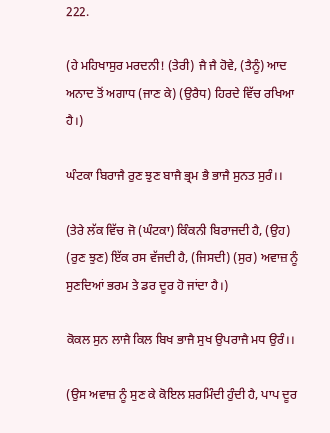222.

(ਹੇ ਮਹਿਖਾਸੁਰ ਮਰਦਨੀ! (ਤੇਰੀ) ਜੈ ਜੈ ਹੋਵੇ, (ਤੈਨੂੰ) ਆਦ ਅਨਾਦ ਤੋਂ ਅਗਾਧ (ਜਾਣ ਕੇ) (ਉਰੈਧ) ਹਿਰਦੇ ਵਿੱਚ ਰਖਿਆ ਹੈ।)

ਘੰਟਕਾ ਬਿਰਾਜੈ ਰੁਣ ਝੁਣ ਬਾਜੈ ਭ੍ਰਮ ਭੈ ਭਾਜੈ ਸੁਨਤ ਸੁਰੰ।।

(ਤੇਰੇ ਲੱਕ ਵਿੱਚ ਜੋ (ਘੰਟਕਾ) ਕਿੰਕਨੀ ਬਿਰਾਜਦੀ ਹੈ, (ਉਹ) (ਰੁਣ ਝੁਣ) ਇੱਕ ਰਸ ਵੱਜਦੀ ਹੈ, (ਜਿਸਦੀ) (ਸੁਰ) ਅਵਾਜ਼ ਨੂੰ ਸੁਣਦਿਆਂ ਭਰਮ ਤੇ ਡਰ ਦੂਰ ਹੋ ਜਾਂਦਾ ਹੈ।)

ਕੋਕਲ ਸੁਨ ਲਾਜੈ ਕਿਲ ਬਿਖ ਭਾਜੈ ਸੁਖ ਉਪਰਾਜੈ ਮਧ ਉਰੰ।।

(ਉਸ ਅਵਾਜ਼ ਨੂੰ ਸੁਣ ਕੇ ਕੋਇਲ ਸ਼ਰਮਿੰਦੀ ਹੁੰਦੀ ਹੈ, ਪਾਪ ਦੂਰ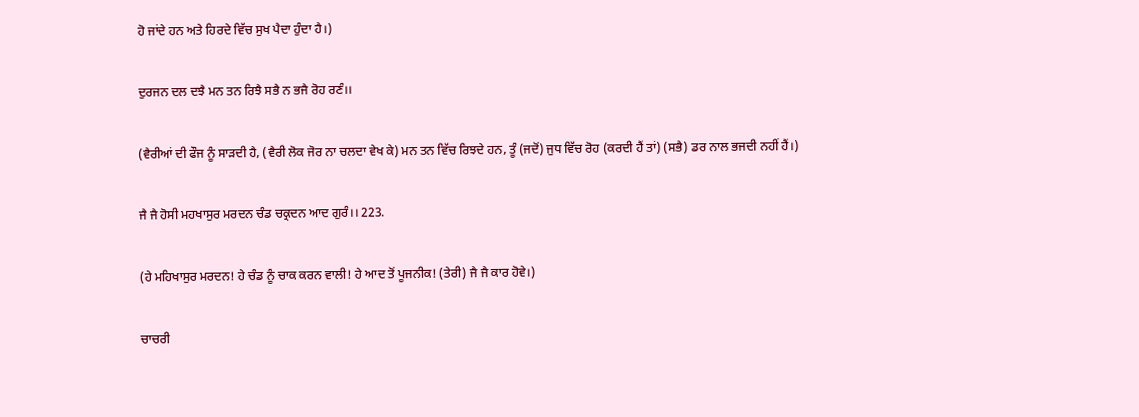ਹੋ ਜਾਂਦੇ ਹਨ ਅਤੇ ਹਿਰਦੇ ਵਿੱਚ ਸੁਖ ਪੈਦਾ ਹੁੰਦਾ ਹੈ।)

ਦੁਰਜਨ ਦਲ ਦਝੈ ਮਨ ਤਨ ਰਿਝੈ ਸਭੈ ਨ ਭਜੈ ਰੋਹ ਰਣੰ।।

(ਵੈਰੀਆਂ ਦੀ ਫੌਜ ਨੂੰ ਸਾੜਦੀ ਹੈ, (ਵੈਰੀ ਲੋਕ ਜੋਰ ਨਾ ਚਲਦਾ ਵੇਖ ਕੇ) ਮਨ ਤਨ ਵਿੱਚ ਰਿਝਦੇ ਹਨ, ਤੂੰ (ਜਦੋਂ) ਜੁਧ ਵਿੱਚ ਰੋਹ (ਕਰਦੀ ਹੈਂ ਤਾਂ) (ਸਭੈ) ਡਰ ਨਾਲ ਭਜਦੀ ਨਹੀਂ ਹੈਂ।)

ਜੈ ਜੈ ਹੋਸੀ ਮਹਖਾਸੁਰ ਮਰਦਨ ਚੰਡ ਚਕ੍ਰਦਨ ਆਦ ਗੁਰੰ।। 223.

(ਹੇ ਮਹਿਖਾਸੁਰ ਮਰਦਨ! ਹੇ ਚੰਡ ਨੂੰ ਚਾਕ ਕਰਨ ਵਾਲੀ! ਹੇ ਆਦ ਤੋਂ ਪੂਜਨੀਕ! (ਤੇਰੀ) ਜੈ ਜੈ ਕਾਰ ਹੋਵੇ।)

ਚਾਚਰੀ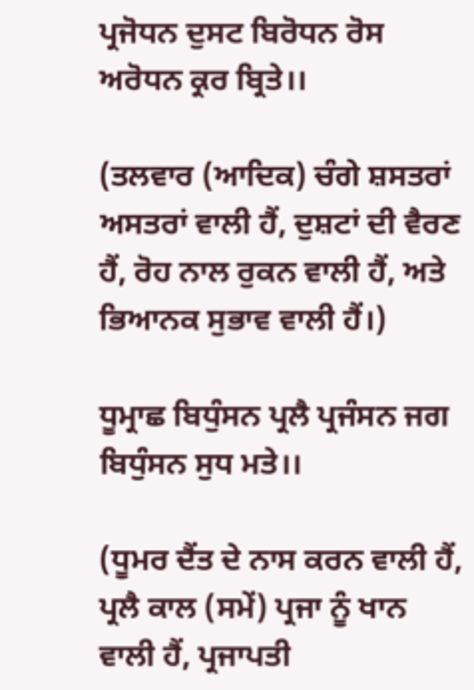ਪ੍ਰਜੋਧਨ ਦੁਸਟ ਬਿਰੋਧਨ ਰੋਸ ਅਰੋਧਨ ਕ੍ਰਰ ਬ੍ਰਿਤੇ।।

(ਤਲਵਾਰ (ਆਦਿਕ) ਚੰਗੇ ਸ਼ਸਤਰਾਂ ਅਸਤਰਾਂ ਵਾਲੀ ਹੈਂ, ਦੁਸ਼ਟਾਂ ਦੀ ਵੈਰਣ ਹੈਂ, ਰੋਹ ਨਾਲ ਰੁਕਨ ਵਾਲੀ ਹੈਂ, ਅਤੇ ਭਿਆਨਕ ਸੁਭਾਵ ਵਾਲੀ ਹੈਂ।)

ਧੂਮ੍ਰਾਛ ਬਿਧੁੰਸਨ ਪ੍ਰਲੈ ਪ੍ਰਜੰਸਨ ਜਗ ਬਿਧੁੰਸਨ ਸੁਧ ਮਤੇ।।

(ਧੂਮਰ ਦੈਂਤ ਦੇ ਨਾਸ ਕਰਨ ਵਾਲੀ ਹੈਂ, ਪ੍ਰਲੈ ਕਾਲ (ਸਮੇਂ) ਪ੍ਰਜਾ ਨੂੰ ਖਾਨ ਵਾਲੀ ਹੈਂ, ਪ੍ਰਜਾਪਤੀ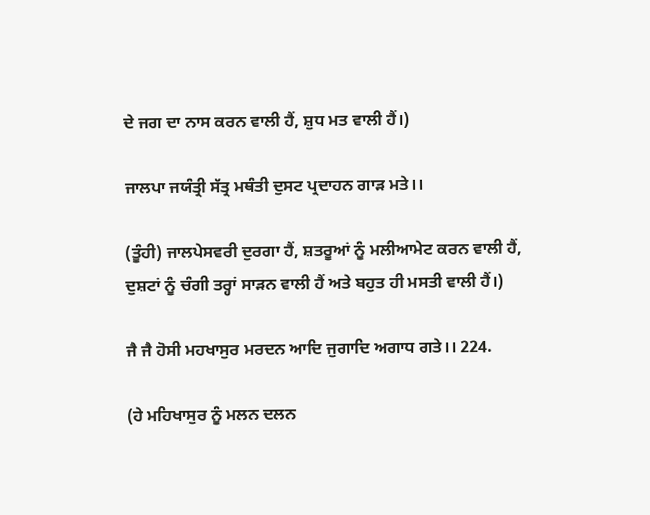ਦੇ ਜਗ ਦਾ ਨਾਸ ਕਰਨ ਵਾਲੀ ਹੈਂ, ਸ਼ੁਧ ਮਤ ਵਾਲੀ ਹੈਂ।)

ਜਾਲਪਾ ਜਯੰਤ੍ਰੀ ਸੱਤ੍ਰ ਮਥੰਤੀ ਦੁਸਟ ਪ੍ਰਦਾਹਨ ਗਾੜ ਮਤੇ।।

(ਤੂੰਹੀ) ਜਾਲਪੇਸਵਰੀ ਦੁਰਗਾ ਹੈਂ, ਸ਼ਤਰੂਆਂ ਨੂੰ ਮਲੀਆਮੇਟ ਕਰਨ ਵਾਲੀ ਹੈਂ, ਦੁਸ਼ਟਾਂ ਨੂੰ ਚੰਗੀ ਤਰ੍ਹਾਂ ਸਾੜਨ ਵਾਲੀ ਹੈਂ ਅਤੇ ਬਹੁਤ ਹੀ ਮਸਤੀ ਵਾਲੀ ਹੈਂ।)

ਜੈ ਜੈ ਹੋਸੀ ਮਹਖਾਸੁਰ ਮਰਦਨ ਆਦਿ ਜੁਗਾਦਿ ਅਗਾਧ ਗਤੇ।। 224.

(ਹੇ ਮਹਿਖਾਸੁਰ ਨੂੰ ਮਲਨ ਦਲਨ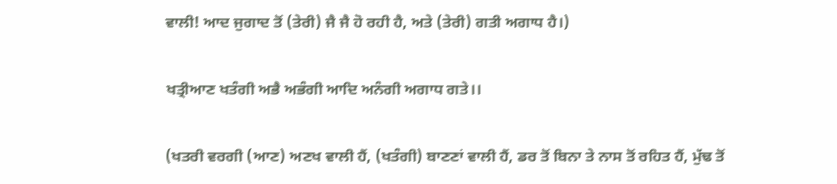ਵਾਲੀ! ਆਦ ਜੁਗਾਦ ਤੋਂ (ਤੇਰੀ) ਜੈ ਜੈ ਹੋ ਰਹੀ ਹੈ, ਅਤੇ (ਤੇਰੀ) ਗਤੀ ਅਗਾਧ ਹੈ।)

ਖਤ੍ਰੀਆਣ ਖਤੰਗੀ ਅਭੈ ਅਭੰਗੀ ਆਦਿ ਅਨੰਗੀ ਅਗਾਧ ਗਤੇ।।

(ਖਤਰੀ ਵਰਗੀ (ਆਣ) ਅਣਖ ਵਾਲੀ ਹੈਂ, (ਖਤੰਗੀ) ਬਾਣਣਾਂ ਵਾਲੀ ਹੈਂ, ਡਰ ਤੋਂ ਬਿਨਾ ਤੇ ਨਾਸ ਤੋਂ ਰਹਿਤ ਹੈਂ, ਮੁੱਢ ਤੋਂ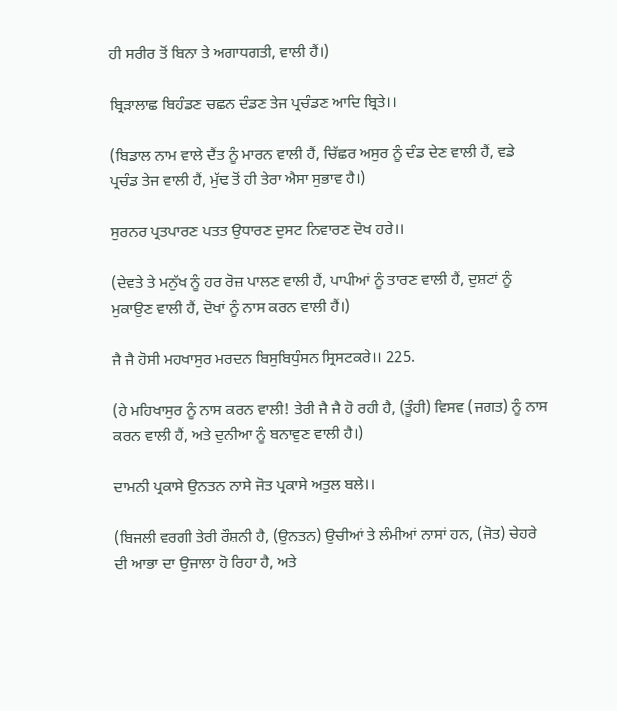ਹੀ ਸਰੀਰ ਤੋਂ ਬਿਨਾ ਤੇ ਅਗਾਧਗਤੀ, ਵਾਲੀ ਹੈਂ।)

ਬ੍ਰਿੜਾਲਾਛ ਬਿਹੰਡਣ ਚਛਨ ਦੰਡਣ ਤੇਜ ਪ੍ਰਚੰਡਣ ਆਦਿ ਬ੍ਰਿਤੇ।।

(ਬਿਡਾਲ ਨਾਮ ਵਾਲੇ ਦੈਂਤ ਨੂੰ ਮਾਰਨ ਵਾਲੀ ਹੈਂ, ਚਿੱਛਰ ਅਸੁਰ ਨੂੰ ਦੰਡ ਦੇਣ ਵਾਲੀ ਹੈਂ, ਵਡੇ ਪ੍ਰਚੰਡ ਤੇਜ ਵਾਲੀ ਹੈਂ, ਮੁੱਢ ਤੋਂ ਹੀ ਤੇਰਾ ਐਸਾ ਸੁਭਾਵ ਹੈ।)

ਸੁਰਨਰ ਪ੍ਰਤਪਾਰਣ ਪਤਤ ਉਧਾਰਣ ਦੁਸਟ ਨਿਵਾਰਣ ਦੋਖ ਹਰੇ।।

(ਦੇਵਤੇ ਤੇ ਮਨੁੱਖ ਨੂੰ ਹਰ ਰੋਜ਼ ਪਾਲਣ ਵਾਲੀ ਹੈਂ, ਪਾਪੀਆਂ ਨੂੰ ਤਾਰਣ ਵਾਲੀ ਹੈਂ, ਦੁਸ਼ਟਾਂ ਨੂੰ ਮੁਕਾਉਣ ਵਾਲੀ ਹੈਂ, ਦੋਖਾਂ ਨੂੰ ਨਾਸ ਕਰਨ ਵਾਲੀ ਹੈਂ।)

ਜੈ ਜੈ ਹੋਸੀ ਮਹਖਾਸੁਰ ਮਰਦਨ ਬਿਸੁਬਿਧੁੰਸਨ ਸ੍ਰਿਸਟਕਰੇ।। 225.

(ਹੇ ਮਹਿਖਾਸੁਰ ਨੂੰ ਨਾਸ ਕਰਨ ਵਾਲੀ! ਤੇਰੀ ਜੈ ਜੈ ਹੋ ਰਹੀ ਹੈ, (ਤੂੰਹੀ) ਵਿਸਵ (ਜਗਤ) ਨੂੰ ਨਾਸ ਕਰਨ ਵਾਲੀ ਹੈਂ, ਅਤੇ ਦੁਨੀਆ ਨੂੰ ਬਨਾਵੁਣ ਵਾਲੀ ਹੈ।)

ਦਾਮਨੀ ਪ੍ਰਕਾਸੇ ਉਨਤਨ ਨਾਸੇ ਜੋਤ ਪ੍ਰਕਾਸੇ ਅਤੁਲ ਬਲੇ।।

(ਬਿਜਲੀ ਵਰਗੀ ਤੇਰੀ ਰੌਸ਼ਨੀ ਹੈ, (ਉਨਤਨ) ਉਚੀਆਂ ਤੇ ਲੰਮੀਆਂ ਨਾਸਾਂ ਹਨ, (ਜੋਤ) ਚੇਹਰੇ ਦੀ ਆਭਾ ਦਾ ਉਜਾਲਾ ਹੋ ਰਿਹਾ ਹੈ, ਅਤੇ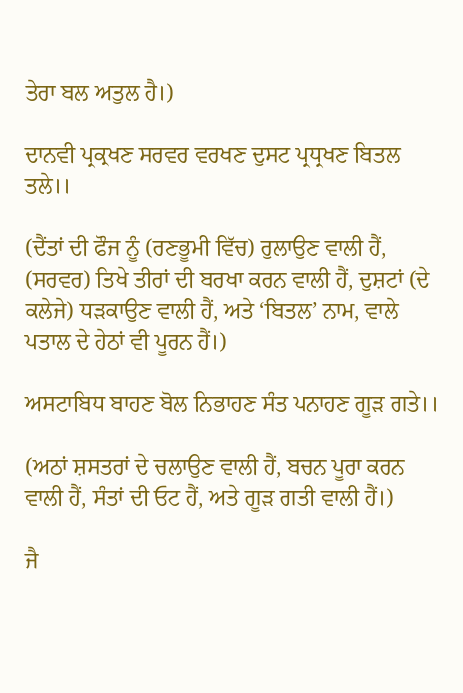ਤੇਰਾ ਬਲ ਅਤੁਲ ਹੈ।)

ਦਾਨਵੀ ਪ੍ਰਕ੍ਰਖਣ ਸਰਵਰ ਵਰਖਣ ਦੁਸਟ ਪ੍ਰਧ੍ਰਖਣ ਬਿਤਲ ਤਲੇ।।

(ਦੈਂਤਾਂ ਦੀ ਫੌਜ ਨੂੰ (ਰਣਭੂਮੀ ਵਿੱਚ) ਰੁਲਾਉਣ ਵਾਲੀ ਹੈਂ, (ਸਰਵਰ) ਤਿਖੇ ਤੀਰਾਂ ਦੀ ਬਰਖਾ ਕਰਨ ਵਾਲੀ ਹੈਂ, ਦੁਸ਼ਟਾਂ (ਦੇ ਕਲੇਜੇ) ਧੜਕਾਉਣ ਵਾਲੀ ਹੈਂ, ਅਤੇ ‘ਬਿਤਲ’ ਨਾਮ, ਵਾਲੇ ਪਤਾਲ ਦੇ ਹੇਠਾਂ ਵੀ ਪੂਰਨ ਹੈਂ।)

ਅਸਟਾਬਿਧ ਬਾਹਣ ਬੋਲ ਨਿਭਾਹਣ ਸੰਤ ਪਨਾਹਣ ਗੂੜ ਗਤੇ।।

(ਅਠਾਂ ਸ਼ਸਤਰਾਂ ਦੇ ਚਲਾਉਣ ਵਾਲੀ ਹੈਂ, ਬਚਨ ਪੂਰਾ ਕਰਨ ਵਾਲੀ ਹੈਂ, ਸੰਤਾਂ ਦੀ ਓਟ ਹੈਂ, ਅਤੇ ਗੂੜ ਗਤੀ ਵਾਲੀ ਹੈਂ।)

ਜੈ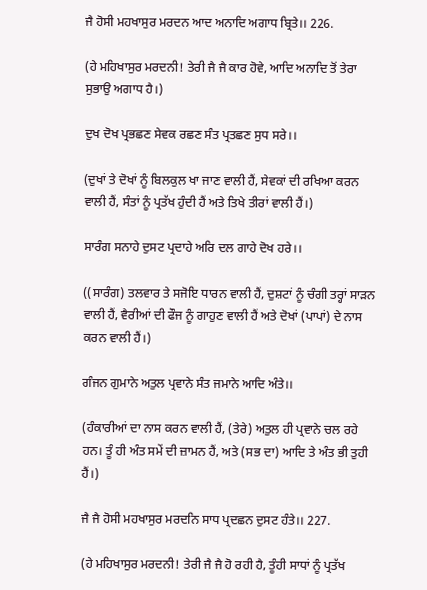ਜੈ ਹੋਸੀ ਮਹਖਾਸੁਰ ਮਰਦਨ ਆਦ ਅਨਾਦਿ ਅਗਾਧ ਬ੍ਰਿਤੇ।। 226.

(ਹੇ ਮਹਿਖਾਸੁਰ ਮਰਦਨੀ! ਤੇਰੀ ਜੈ ਜੈ ਕਾਰ ਹੋਵੇ, ਆਦਿ ਅਨਾਦਿ ਤੋਂ ਤੇਰਾ ਸੁਭਾਉ ਅਗਾਧ ਹੈ।)

ਦੁਖ ਦੋਖ ਪ੍ਰਭਛਣ ਸੇਵਕ ਰਛਣ ਸੰਤ ਪ੍ਰਤਛਣ ਸੁਧ ਸਰੇ।।

(ਦੁਖਾਂ ਤੇ ਦੋਖਾਂ ਨੂੰ ਬਿਲਕੁਲ ਖਾ ਜਾਣ ਵਾਲੀ ਹੈਂ, ਸੇਵਕਾਂ ਦੀ ਰਖਿਆ ਕਰਨ ਵਾਲੀ ਹੈਂ, ਸੰਤਾਂ ਨੂੰ ਪ੍ਰਤੱਖ ਹੁੰਦੀ ਹੈਂ ਅਤੇ ਤਿਖੇ ਤੀਰਾਂ ਵਾਲੀ ਹੈਂ।)

ਸਾਰੰਗ ਸਨਾਹੇ ਦੁਸਟ ਪ੍ਰਦਾਹੇ ਅਰਿ ਦਲ ਗਾਹੇ ਦੋਖ ਹਰੇ।।

((ਸਾਰੰਗ) ਤਲਵਾਰ ਤੇ ਸਜੋਇ ਧਾਰਨ ਵਾਲੀ ਹੈਂ, ਦੁਸ਼ਟਾਂ ਨੂੰ ਚੰਗੀ ਤਰ੍ਹਾਂ ਸਾੜਨ ਵਾਲੀ ਹੈਂ, ਵੈਰੀਆਂ ਦੀ ਫੌਜ ਨੂੰ ਗਾਹੁਣ ਵਾਲੀ ਹੈਂ ਅਤੇ ਦੋਖਾਂ (ਪਾਪਾਂ) ਦੇ ਨਾਸ ਕਰਨ ਵਾਲੀ ਹੈਂ।)

ਗੰਜਨ ਗੁਮਾਨੇ ਅਤੁਲ ਪ੍ਰਵਾਨੇ ਸੰਤ ਜਮਾਨੇ ਆਦਿ ਅੰਤੇ।।

(ਹੰਕਾਰੀਆਂ ਦਾ ਨਾਸ ਕਰਨ ਵਾਲੀ ਹੈਂ, (ਤੇਰੇ) ਅਤੁਲ ਹੀ ਪ੍ਰਵਾਨੇ ਚਲ ਰਹੇ ਹਨ। ਤੂੰ ਹੀ ਅੰਤ ਸਮੇਂ ਦੀ ਜ਼ਾਮਨ ਹੈਂ, ਅਤੇ (ਸਭ ਦਾ) ਆਦਿ ਤੇ ਅੰਤ ਭੀ ਤੁਹੀ ਹੈਂ।)

ਜੈ ਜੈ ਹੋਸੀ ਮਹਖਾਸੁਰ ਮਰਦਨਿ ਸਾਧ ਪ੍ਰਦਛਨ ਦੁਸਟ ਹੰਤੇ।। 227.

(ਹੇ ਮਹਿਖਾਸੁਰ ਮਰਦਨੀ! ਤੇਰੀ ਜੈ ਜੈ ਹੋ ਰਹੀ ਹੈ, ਤੂੰਹੀ ਸਾਧਾਂ ਨੂੰ ਪ੍ਰਤੱਖ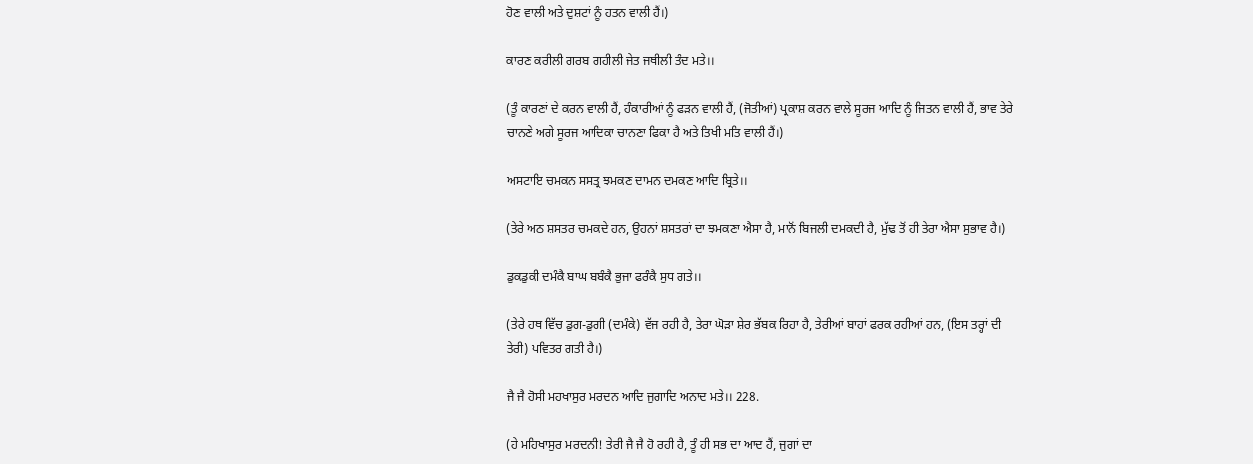ਹੋਣ ਵਾਲੀ ਅਤੇ ਦੁਸ਼ਟਾਂ ਨੂੰ ਹਤਨ ਵਾਲੀ ਹੈਂ।)

ਕਾਰਣ ਕਰੀਲੀ ਗਰਬ ਗਹੀਲੀ ਜੇਤ ਜਥੀਲੀ ਤੰਦ ਮਤੇ।।

(ਤੂੰ ਕਾਰਣਾਂ ਦੇ ਕਰਨ ਵਾਲੀ ਹੈਂ, ਹੰਕਾਰੀਆਂ ਨੂੰ ਫੜਨ ਵਾਲੀ ਹੈਂ, (ਜੋਤੀਆਂ) ਪ੍ਰਕਾਸ਼ ਕਰਨ ਵਾਲੇ ਸੂਰਜ ਆਦਿ ਨੂੰ ਜਿਤਨ ਵਾਲੀ ਹੈਂ, ਭਾਵ ਤੇਰੇ ਚਾਨਣੇ ਅਗੇ ਸੂਰਜ ਆਦਿਕਾ ਚਾਨਣਾ ਫਿਕਾ ਹੈ ਅਤੇ ਤਿਖੀ ਮਤਿ ਵਾਲੀ ਹੈਂ।)

ਅਸਟਾਇ ਚਮਕਨ ਸਸਤ੍ਰ ਝਮਕਣ ਦਾਮਨ ਦਮਕਣ ਆਦਿ ਬ੍ਰਿਤੇ।।

(ਤੇਰੇ ਅਠ ਸ਼ਸਤਰ ਚਮਕਦੇ ਹਨ, ਉਹਨਾਂ ਸ਼ਸਤਰਾਂ ਦਾ ਝਮਕਣਾ ਐਸਾ ਹੈ, ਮਾਨੋਂ ਬਿਜਲੀ ਦਮਕਦੀ ਹੈ, ਮੁੱਢ ਤੋਂ ਹੀ ਤੇਰਾ ਐਸਾ ਸੁਭਾਵ ਹੈ।)

ਡੁਕਡੁਕੀ ਦਮੰਕੈ ਬਾਘ ਬਬੰਕੈ ਭੁਜਾ ਫਰੰਕੈ ਸੁਧ ਗਤੇ।।

(ਤੇਰੇ ਹਥ ਵਿੱਚ ਡੁਗ-ਡੁਗੀ (ਦਮੰਕੇ) ਵੱਜ ਰਹੀ ਹੈ, ਤੇਰਾ ਘੋੜਾ ਸ਼ੇਰ ਭੱਬਕ ਰਿਹਾ ਹੈ, ਤੇਰੀਆਂ ਬਾਹਾਂ ਫਰਕ ਰਹੀਆਂ ਹਨ, (ਇਸ ਤਰ੍ਹਾਂ ਦੀ ਤੇਰੀ) ਪਵਿਤਰ ਗਤੀ ਹੈ।)

ਜੈ ਜੈ ਹੋਸੀ ਮਹਖਾਸੁਰ ਮਰਦਨ ਆਦਿ ਜੁਗਾਦਿ ਅਨਾਦ ਮਤੇ।। 228.

(ਹੇ ਮਹਿਖਾਸੁਰ ਮਰਦਨੀ! ਤੇਰੀ ਜੈ ਜੈ ਹੋ ਰਹੀ ਹੈ, ਤੂੰ ਹੀ ਸਭ ਦਾ ਆਦ ਹੈਂ, ਜੁਗਾਂ ਦਾ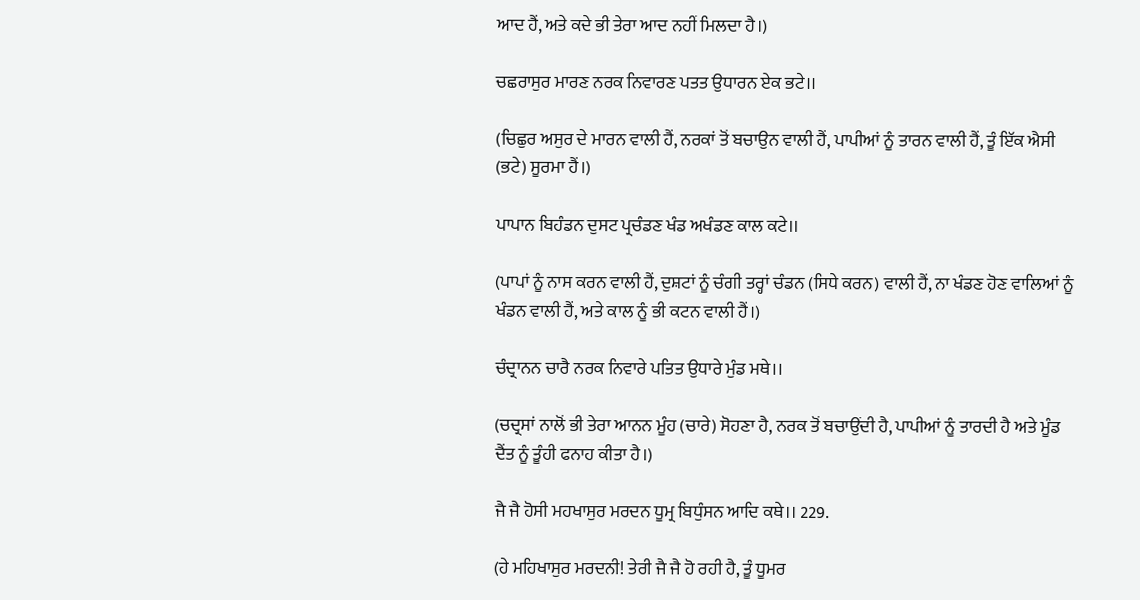ਆਦ ਹੈਂ, ਅਤੇ ਕਦੇ ਭੀ ਤੇਰਾ ਆਦ ਨਹੀਂ ਮਿਲਦਾ ਹੈ।)

ਚਛਰਾਸੁਰ ਮਾਰਣ ਨਰਕ ਨਿਵਾਰਣ ਪਤਤ ਉਧਾਰਨ ਏਕ ਭਟੇ।।

(ਚਿਛੁਰ ਅਸੁਰ ਦੇ ਮਾਰਨ ਵਾਲੀ ਹੈਂ, ਨਰਕਾਂ ਤੋਂ ਬਚਾਉਨ ਵਾਲੀ ਹੈਂ, ਪਾਪੀਆਂ ਨੂੰ ਤਾਰਨ ਵਾਲੀ ਹੈਂ, ਤੂੰ ਇੱਕ ਐਸੀ (ਭਟੇ) ਸੂਰਮਾ ਹੈਂ।)

ਪਾਪਾਨ ਬਿਹੰਡਨ ਦੁਸਟ ਪ੍ਰਚੰਡਣ ਖੰਡ ਅਖੰਡਣ ਕਾਲ ਕਟੇ।।

(ਪਾਪਾਂ ਨੂੰ ਨਾਸ ਕਰਨ ਵਾਲੀ ਹੈਂ, ਦੁਸ਼ਟਾਂ ਨੂੰ ਚੰਗੀ ਤਰ੍ਹਾਂ ਚੰਡਨ (ਸਿਧੇ ਕਰਨ) ਵਾਲੀ ਹੈਂ, ਨਾ ਖੰਡਣ ਹੋਣ ਵਾਲਿਆਂ ਨੂੰ ਖੰਡਨ ਵਾਲੀ ਹੈਂ, ਅਤੇ ਕਾਲ ਨੂੰ ਭੀ ਕਟਨ ਵਾਲੀ ਹੈਂ।)

ਚੰਦ੍ਰਾਨਨ ਚਾਰੈ ਨਰਕ ਨਿਵਾਰੇ ਪਤਿਤ ਉਧਾਰੇ ਮੁੰਡ ਮਥੇ।।

(ਚਦ੍ਰਸਾਂ ਨਾਲੋਂ ਭੀ ਤੇਰਾ ਆਨਨ ਮੂੰਹ (ਚਾਰੇ) ਸੋਹਣਾ ਹੈ, ਨਰਕ ਤੋਂ ਬਚਾਉਂਦੀ ਹੈ, ਪਾਪੀਆਂ ਨੂੰ ਤਾਰਦੀ ਹੈ ਅਤੇ ਮੂੰਡ ਦੈਂਤ ਨੂੰ ਤੂੰਹੀ ਫਨਾਹ ਕੀਤਾ ਹੈ।)

ਜੈ ਜੈ ਹੋਸੀ ਮਹਖਾਸੁਰ ਮਰਦਨ ਧੂਮ੍ਰ ਬਿਧੁੰਸਨ ਆਦਿ ਕਥੇ।। 229.

(ਹੇ ਮਹਿਖਾਸੁਰ ਮਰਦਨੀ! ਤੇਰੀ ਜੈ ਜੈ ਹੋ ਰਹੀ ਹੈ, ਤੂੰ ਧੂਮਰ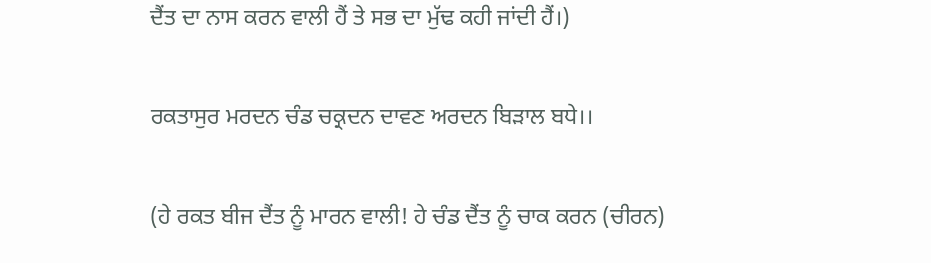ਦੈਂਤ ਦਾ ਨਾਸ ਕਰਨ ਵਾਲੀ ਹੈਂ ਤੇ ਸਭ ਦਾ ਮੁੱਢ ਕਹੀ ਜਾਂਦੀ ਹੈਂ।)

ਰਕਤਾਸੁਰ ਮਰਦਨ ਚੰਡ ਚਕ੍ਰਦਨ ਦਾਵਣ ਅਰਦਨ ਬਿੜਾਲ ਬਧੇ।।

(ਹੇ ਰਕਤ ਬੀਜ ਦੈਂਤ ਨੂੰ ਮਾਰਨ ਵਾਲੀ! ਹੇ ਚੰਡ ਦੈਂਤ ਨੂੰ ਚਾਕ ਕਰਨ (ਚੀਰਨ)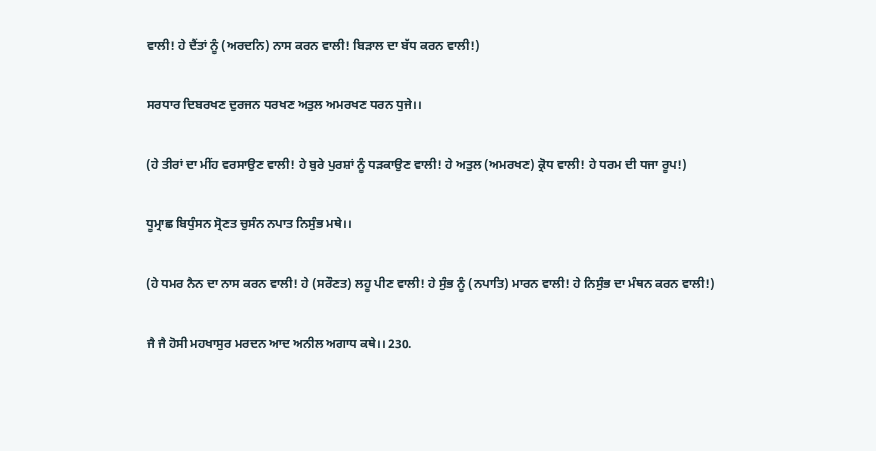ਵਾਲੀ! ਹੇ ਦੈਂਤਾਂ ਨੂੰ (ਅਰਦਨਿ) ਨਾਸ ਕਰਨ ਵਾਲੀ! ਬਿੜਾਲ ਦਾ ਬੱਧ ਕਰਨ ਵਾਲੀ!)

ਸਰਧਾਰ ਦਿਬਰਖਣ ਦੁਰਜਨ ਧਰਖਣ ਅਤੁਲ ਅਮਰਖਣ ਧਰਨ ਧੁਜੇ।।

(ਹੇ ਤੀਰਾਂ ਦਾ ਮੀਂਹ ਵਰਸਾਉਣ ਵਾਲੀ! ਹੇ ਬੁਰੇ ਪੁਰਸ਼ਾਂ ਨੂੰ ਧੜਕਾਉਣ ਵਾਲੀ! ਹੇ ਅਤੁਲ (ਅਮਰਖਣ) ਕ੍ਰੋਧ ਵਾਲੀ! ਹੇ ਧਰਮ ਦੀ ਧਜਾ ਰੂਪ!)

ਧੂਮ੍ਰਾਛ ਬਿਧੁੰਸਨ ਸ੍ਰੋਣਤ ਚੁਸੰਨ ਨਪਾਤ ਨਿਸੁੰਭ ਮਥੇ।।

(ਹੇ ਧਮਰ ਨੈਨ ਦਾ ਨਾਸ ਕਰਨ ਵਾਲੀ! ਹੇ (ਸਰੌਣਤ) ਲਹੂ ਪੀਣ ਵਾਲੀ! ਹੇ ਸੁੰਭ ਨੂੰ (ਨਪਾਤਿ) ਮਾਰਨ ਵਾਲੀ! ਹੇ ਨਿਸੁੰਭ ਦਾ ਮੰਥਨ ਕਰਨ ਵਾਲੀ!)

ਜੈ ਜੈ ਹੋਸੀ ਮਹਖਾਸੁਰ ਮਰਦਨ ਆਦ ਅਨੀਲ ਅਗਾਧ ਕਥੇ।। 230.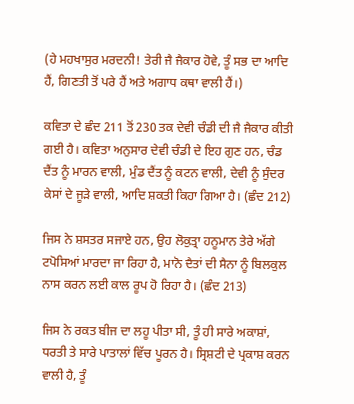(ਹੇ ਮਹਖਾਸੁਰ ਮਰਦਨੀ! ਤੇਰੀ ਜੈ ਜੈਕਾਰ ਹੋਵੇ, ਤੂੰ ਸਭ ਦਾ ਆਦਿ ਹੈਂ, ਗਿਣਤੀ ਤੋਂ ਪਰੇ ਹੈਂ ਅਤੇ ਅਗਾਧ ਕਥਾ ਵਾਲੀ ਹੈਂ।)

ਕਵਿਤਾ ਦੇ ਛੰਦ 211 ਤੋਂ 230 ਤਕ ਦੇਵੀ ਚੰਡੀ ਦੀ ਜੈ ਜੈਕਾਰ ਕੀਤੀ ਗਈ ਹੈ। ਕਵਿਤਾ ਅਨੁਸਾਰ ਦੇਵੀ ਚੰਡੀ ਦੇ ਇਹ ਗੁਣ ਹਨ, ਚੰਡ ਦੈਂਤ ਨੂੰ ਮਾਰਨ ਵਾਲੀ, ਮੁੰਡ ਦੈਂਤ ਨੂੰ ਕਟਨ ਵਾਲੀ, ਦੇਵੀ ਨੂੰ ਸੁੰਦਰ ਕੇਸਾਂ ਦੇ ਜੂੜੇ ਵਾਲੀ, ਆਦਿ ਸ਼ਕਤੀ ਕਿਹਾ ਗਿਆ ਹੈ। (ਛੰਦ 212)

ਜਿਸ ਨੇ ਸ਼ਸਤਰ ਸਜਾਏ ਹਨ, ਉਹ ਲੋਕੁਤ੍ਰਾ ਹਨੂਮਾਨ ਤੇਰੇ ਅੱਗੇ ਟਪੋਸਿਆਂ ਮਾਰਦਾ ਜਾ ਰਿਹਾ ਹੈ, ਮਾਨੋ ਦੈਤਾਂ ਦੀ ਸੈਨਾ ਨੂੰ ਬਿਲਕੁਲ ਨਾਸ ਕਰਨ ਲਈ ਕਾਲ ਰੂਪ ਹੋ ਰਿਹਾ ਹੈ। (ਛੰਦ 213)

ਜਿਸ ਨੇ ਰਕਤ ਬੀਜ ਦਾ ਲਹੂ ਪੀਤਾ ਸੀ, ਤੂੰ ਹੀ ਸਾਰੇ ਅਕਾਸ਼ਾਂ, ਧਰਤੀ ਤੇ ਸਾਰੇ ਪਾਤਾਲਾਂ ਵਿੱਚ ਪੂਰਨ ਹੈ। ਸ੍ਰਿਸ਼ਟੀ ਦੇ ਪ੍ਰਕਾਸ਼ ਕਰਨ ਵਾਲੀ ਹੈ, ਤੂੰ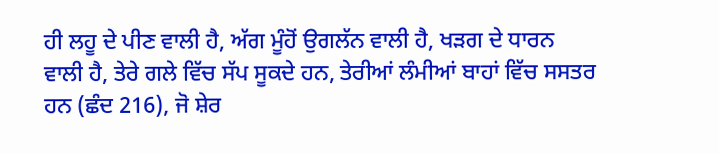ਹੀ ਲਹੂ ਦੇ ਪੀਣ ਵਾਲੀ ਹੈ, ਅੱਗ ਮੂੰਹੋਂ ਉਗਲੱਨ ਵਾਲੀ ਹੈ, ਖੜਗ ਦੇ ਧਾਰਨ ਵਾਲੀ ਹੈ, ਤੇਰੇ ਗਲੇ ਵਿੱਚ ਸੱਪ ਸੂਕਦੇ ਹਨ, ਤੇਰੀਆਂ ਲੰਮੀਆਂ ਬਾਹਾਂ ਵਿੱਚ ਸਸਤਰ ਹਨ (ਛੰਦ 216), ਜੋ ਸ਼ੇਰ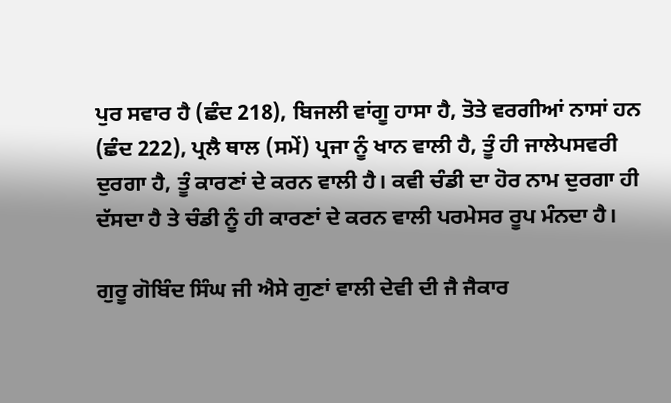ਪੁਰ ਸਵਾਰ ਹੈ (ਛੰਦ 218), ਬਿਜਲੀ ਵਾਂਗੂ ਹਾਸਾ ਹੈ, ਤੋਤੇ ਵਰਗੀਆਂ ਨਾਸਾਂ ਹਨ (ਛੰਦ 222), ਪ੍ਰਲੈ ਥਾਲ (ਸਮੇਂ) ਪ੍ਰਜਾ ਨੂੰ ਖਾਨ ਵਾਲੀ ਹੈ, ਤੂੰ ਹੀ ਜਾਲੇਪਸਵਰੀ ਦੁਰਗਾ ਹੈ, ਤੂੰ ਕਾਰਣਾਂ ਦੇ ਕਰਨ ਵਾਲੀ ਹੈ। ਕਵੀ ਚੰਡੀ ਦਾ ਹੋਰ ਨਾਮ ਦੁਰਗਾ ਹੀ ਦੱਸਦਾ ਹੈ ਤੇ ਚੰਡੀ ਨੂੰ ਹੀ ਕਾਰਣਾਂ ਦੇ ਕਰਨ ਵਾਲੀ ਪਰਮੇਸਰ ਰੂਪ ਮੰਨਦਾ ਹੈ।

ਗੁਰੂ ਗੋਬਿੰਦ ਸਿੰਘ ਜੀ ਐਸੇ ਗੁਣਾਂ ਵਾਲੀ ਦੇਵੀ ਦੀ ਜੈ ਜੈਕਾਰ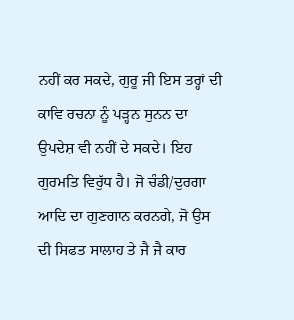ਨਹੀਂ ਕਰ ਸਕਦੇ, ਗੁਰੂ ਜੀ ਇਸ ਤਰ੍ਹਾਂ ਦੀ ਕਾਵਿ ਰਚਨਾ ਨੂੰ ਪੜ੍ਹਨ ਸੁਨਨ ਦਾ ਉਪਦੇਸ਼ ਵੀ ਨਹੀਂ ਦੇ ਸਕਦੇ। ਇਹ ਗੁਰਮਤਿ ਵਿਰੁੱਧ ਹੈ। ਜੋ ਚੰਡੀ/ਦੁਰਗਾ ਆਦਿ ਦਾ ਗੁਣਗਾਨ ਕਰਨਗੇ, ਜੋ ਉਸ ਦੀ ਸਿਫਤ ਸਾਲਾਹ ਤੇ ਜੈ ਜੈ ਕਾਰ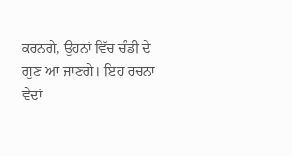ਕਰਨਗੇ, ਉਹਨਾਂ ਵਿੱਚ ਚੰਡੀ ਦੇ ਗੁਣ ਆ ਜਾਣਗੇ। ਇਹ ਰਚਨਾ ਵੇਦਾਂ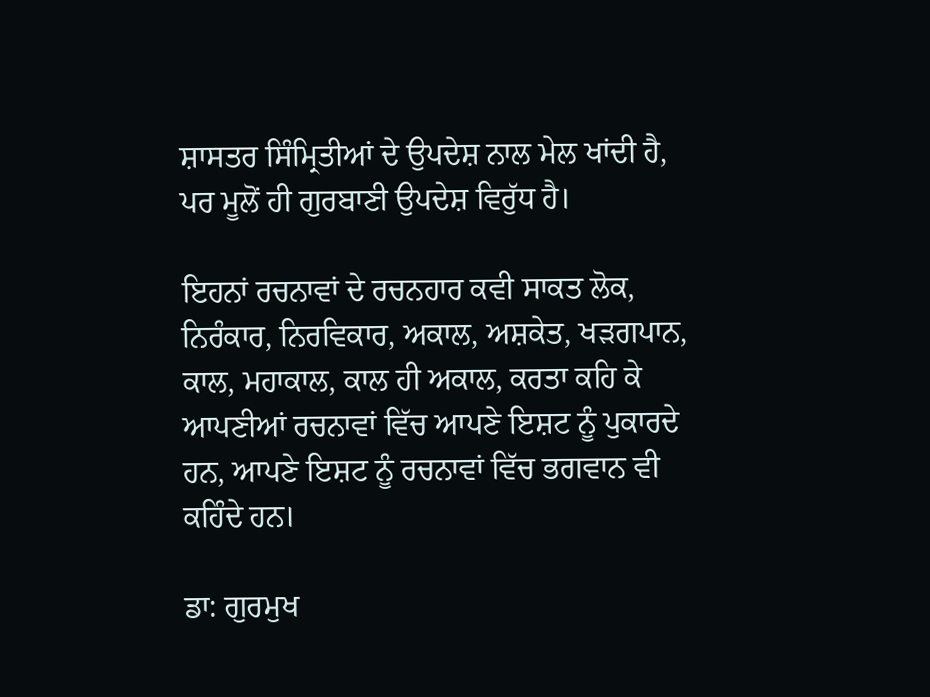ਸ਼ਾਸਤਰ ਸਿੰਮ੍ਰਿਤੀਆਂ ਦੇ ਉਪਦੇਸ਼ ਨਾਲ ਮੇਲ ਖਾਂਦੀ ਹੈ, ਪਰ ਮੂਲੋਂ ਹੀ ਗੁਰਬਾਣੀ ਉਪਦੇਸ਼ ਵਿਰੁੱਧ ਹੈ।

ਇਹਨਾਂ ਰਚਨਾਵਾਂ ਦੇ ਰਚਨਹਾਰ ਕਵੀ ਸਾਕਤ ਲੋਕ, ਨਿਰੰਕਾਰ, ਨਿਰਵਿਕਾਰ, ਅਕਾਲ, ਅਸ਼ਕੇਤ, ਖੜਗਪਾਨ, ਕਾਲ, ਮਹਾਕਾਲ, ਕਾਲ ਹੀ ਅਕਾਲ, ਕਰਤਾ ਕਹਿ ਕੇ ਆਪਣੀਆਂ ਰਚਨਾਵਾਂ ਵਿੱਚ ਆਪਣੇ ਇਸ਼ਟ ਨੂੰ ਪੁਕਾਰਦੇ ਹਨ, ਆਪਣੇ ਇਸ਼ਟ ਨੂੰ ਰਚਨਾਵਾਂ ਵਿੱਚ ਭਗਵਾਨ ਵੀ ਕਹਿੰਦੇ ਹਨ।

ਡਾ: ਗੁਰਮੁਖ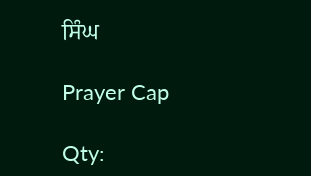ਸਿੰਘ

Prayer Cap

Qty: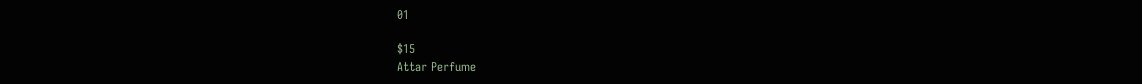01

$15
Attar Perfume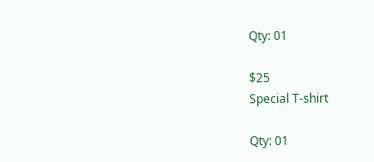Qty: 01

$25
Special T-shirt

Qty: 01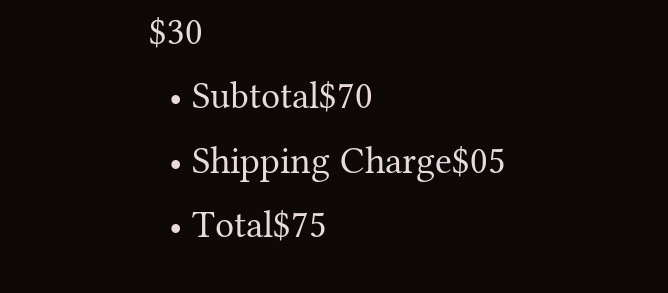$30
  • Subtotal$70
  • Shipping Charge$05
  • Total$75